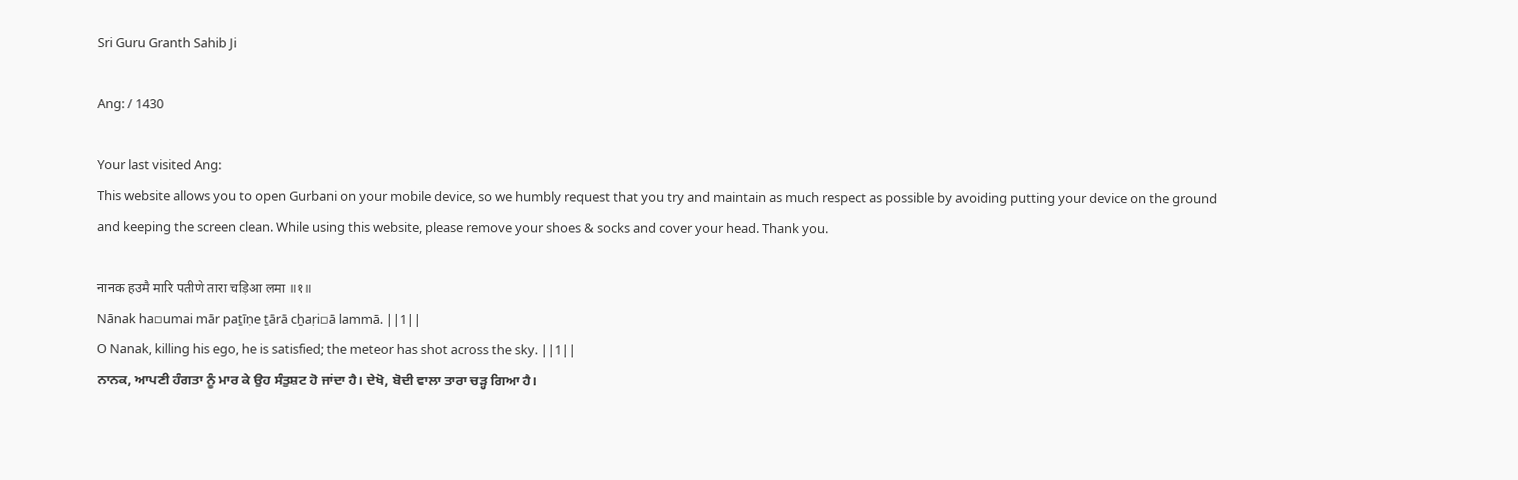Sri Guru Granth Sahib Ji

Ang: / 1430

Your last visited Ang:
This website allows you to open Gurbani on your mobile device, so we humbly request that you try and maintain as much respect as possible by avoiding putting your device on the ground and keeping the screen clean. While using this website, please remove your shoes & socks and cover your head. Thank you.

नानक हउमै मारि पतीणे तारा चड़िआ लमा ॥१॥
Nānak ha▫umai mār paṯīṇe ṯārā cẖaṛi▫ā lammā. ||1||
O Nanak, killing his ego, he is satisfied; the meteor has shot across the sky. ||1||
ਨਾਨਕ, ਆਪਣੀ ਹੰਗਤਾ ਨੂੰ ਮਾਰ ਕੇ ਉਹ ਸੰਤੁਸ਼ਟ ਹੋ ਜਾਂਦਾ ਹੈ। ਦੇਖੋ, ਬੋਦੀ ਵਾਲਾ ਤਾਰਾ ਚੜ੍ਹ ਗਿਆ ਹੈ।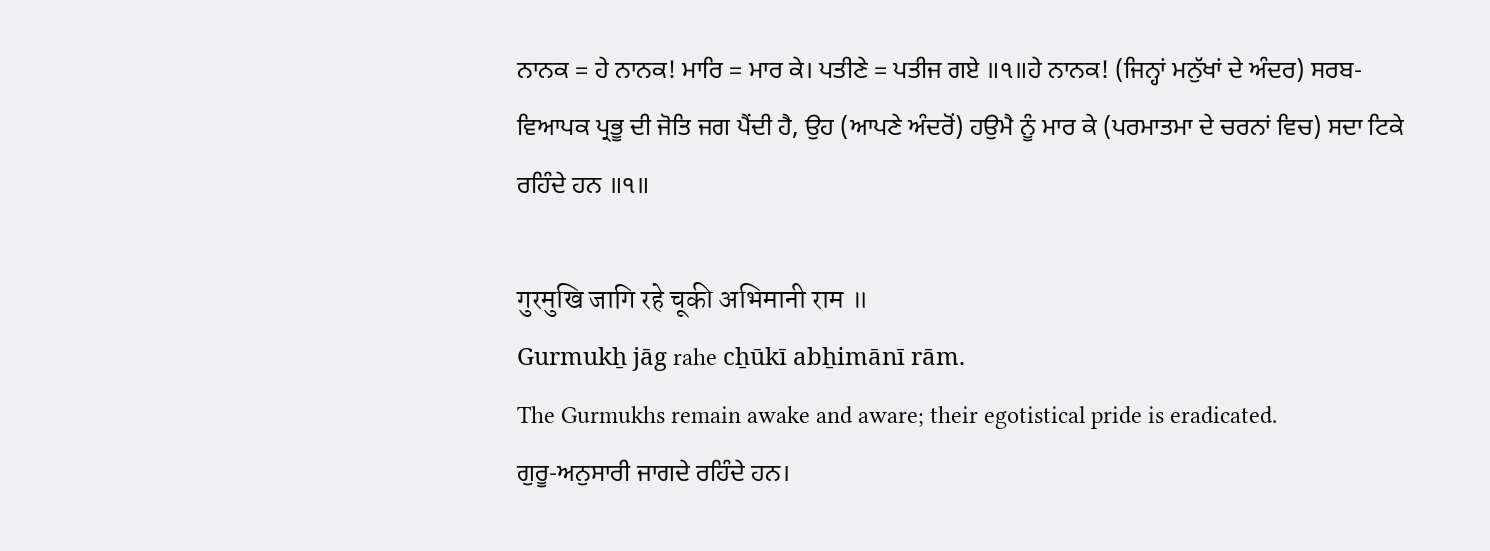ਨਾਨਕ = ਹੇ ਨਾਨਕ! ਮਾਰਿ = ਮਾਰ ਕੇ। ਪਤੀਣੇ = ਪਤੀਜ ਗਏ ॥੧॥ਹੇ ਨਾਨਕ! (ਜਿਨ੍ਹਾਂ ਮਨੁੱਖਾਂ ਦੇ ਅੰਦਰ) ਸਰਬ-ਵਿਆਪਕ ਪ੍ਰਭੂ ਦੀ ਜੋਤਿ ਜਗ ਪੈਂਦੀ ਹੈ, ਉਹ (ਆਪਣੇ ਅੰਦਰੋਂ) ਹਉਮੈ ਨੂੰ ਮਾਰ ਕੇ (ਪਰਮਾਤਮਾ ਦੇ ਚਰਨਾਂ ਵਿਚ) ਸਦਾ ਟਿਕੇ ਰਹਿੰਦੇ ਹਨ ॥੧॥

गुरमुखि जागि रहे चूकी अभिमानी राम ॥
Gurmukẖ jāg rahe cẖūkī abẖimānī rām.
The Gurmukhs remain awake and aware; their egotistical pride is eradicated.
ਗੁਰੂ-ਅਨੁਸਾਰੀ ਜਾਗਦੇ ਰਹਿੰਦੇ ਹਨ।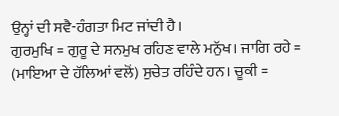ਉਨ੍ਹਾਂ ਦੀ ਸਵੈ-ਹੰਗਤਾ ਮਿਟ ਜਾਂਦੀ ਹੈ।
ਗੁਰਮੁਖਿ = ਗੁਰੂ ਦੇ ਸਨਮੁਖ ਰਹਿਣ ਵਾਲੇ ਮਨੁੱਖ। ਜਾਗਿ ਰਹੇ = (ਮਾਇਆ ਦੇ ਹੱਲਿਆਂ ਵਲੋਂ) ਸੁਚੇਤ ਰਹਿੰਦੇ ਹਨ। ਚੂਕੀ =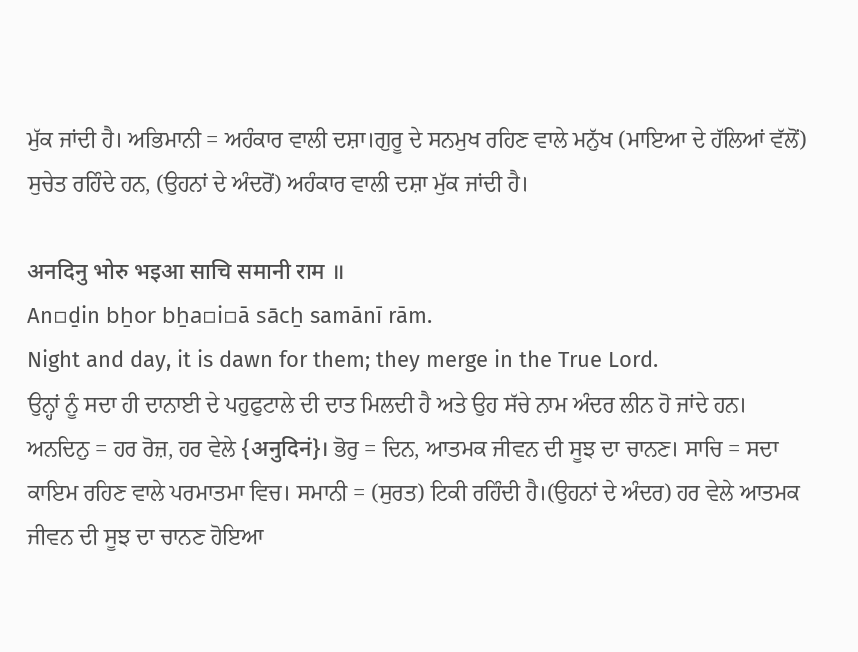ਮੁੱਕ ਜਾਂਦੀ ਹੈ। ਅਭਿਮਾਨੀ = ਅਹੰਕਾਰ ਵਾਲੀ ਦਸ਼ਾ।ਗੁਰੂ ਦੇ ਸਨਮੁਖ ਰਹਿਣ ਵਾਲੇ ਮਨੁੱਖ (ਮਾਇਆ ਦੇ ਹੱਲਿਆਂ ਵੱਲੋਂ) ਸੁਚੇਤ ਰਹਿੰਦੇ ਹਨ, (ਉਹਨਾਂ ਦੇ ਅੰਦਰੋਂ) ਅਹੰਕਾਰ ਵਾਲੀ ਦਸ਼ਾ ਮੁੱਕ ਜਾਂਦੀ ਹੈ।

अनदिनु भोरु भइआ साचि समानी राम ॥
An▫ḏin bẖor bẖa▫i▫ā sācẖ samānī rām.
Night and day, it is dawn for them; they merge in the True Lord.
ਉਨ੍ਹਾਂ ਨੂੰ ਸਦਾ ਹੀ ਦਾਨਾਈ ਦੇ ਪਹੁਫੁਟਾਲੇ ਦੀ ਦਾਤ ਮਿਲਦੀ ਹੈ ਅਤੇ ਉਹ ਸੱਚੇ ਨਾਮ ਅੰਦਰ ਲੀਨ ਹੋ ਜਾਂਦੇ ਹਨ।
ਅਨਦਿਨੁ = ਹਰ ਰੋਜ਼, ਹਰ ਵੇਲੇ {अनुदिनं}। ਭੋਰੁ = ਦਿਨ, ਆਤਮਕ ਜੀਵਨ ਦੀ ਸੂਝ ਦਾ ਚਾਨਣ। ਸਾਚਿ = ਸਦਾ ਕਾਇਮ ਰਹਿਣ ਵਾਲੇ ਪਰਮਾਤਮਾ ਵਿਚ। ਸਮਾਨੀ = (ਸੁਰਤ) ਟਿਕੀ ਰਹਿੰਦੀ ਹੈ।(ਉਹਨਾਂ ਦੇ ਅੰਦਰ) ਹਰ ਵੇਲੇ ਆਤਮਕ ਜੀਵਨ ਦੀ ਸੂਝ ਦਾ ਚਾਨਣ ਹੋਇਆ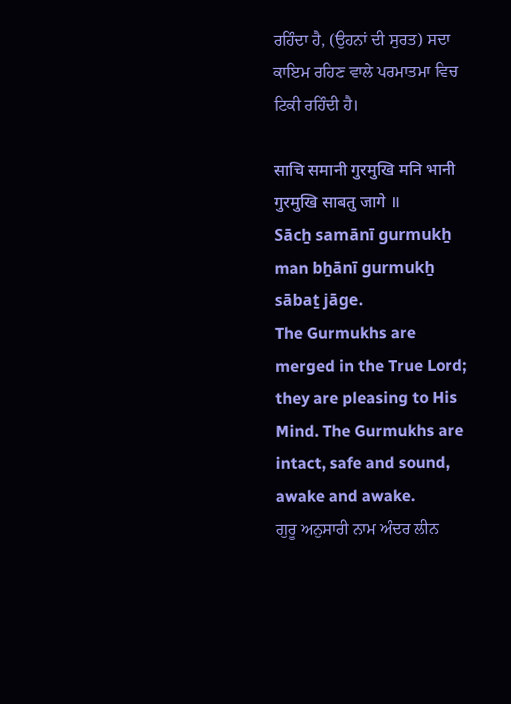ਰਹਿੰਦਾ ਹੈ, (ਉਹਨਾਂ ਦੀ ਸੁਰਤ) ਸਦਾ ਕਾਇਮ ਰਹਿਣ ਵਾਲੇ ਪਰਮਾਤਮਾ ਵਿਚ ਟਿਕੀ ਰਹਿੰਦੀ ਹੈ।

साचि समानी गुरमुखि मनि भानी गुरमुखि साबतु जागे ॥
Sācẖ samānī gurmukẖ man bẖānī gurmukẖ sābaṯ jāge.
The Gurmukhs are merged in the True Lord; they are pleasing to His Mind. The Gurmukhs are intact, safe and sound, awake and awake.
ਗੁਰੂ ਅਨੁਸਾਰੀ ਨਾਮ ਅੰਦਰ ਲੀਨ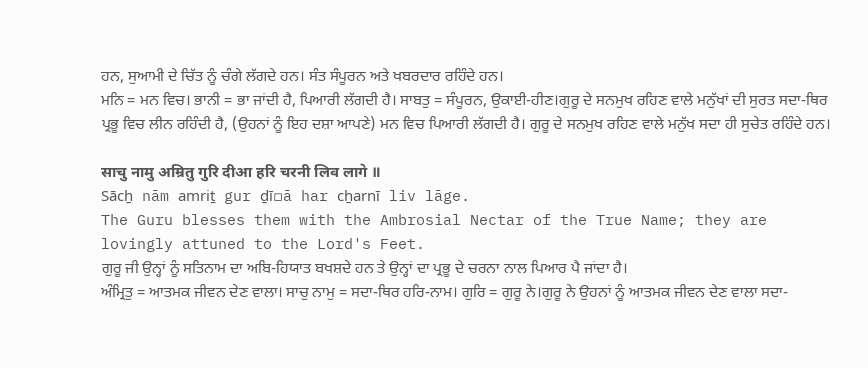ਹਨ, ਸੁਆਮੀ ਦੇ ਚਿੱਤ ਨੂੰ ਚੰਗੇ ਲੱਗਦੇ ਹਨ। ਸੰਤ ਸੰਪੂਰਨ ਅਤੇ ਖਬਰਦਾਰ ਰਹਿੰਦੇ ਹਨ।
ਮਨਿ = ਮਨ ਵਿਚ। ਭਾਨੀ = ਭਾ ਜਾਂਦੀ ਹੈ, ਪਿਆਰੀ ਲੱਗਦੀ ਹੈ। ਸਾਬਤੁ = ਸੰਪੂਰਨ, ਉਕਾਈ-ਹੀਣ।ਗੁਰੂ ਦੇ ਸਨਮੁਖ ਰਹਿਣ ਵਾਲੇ ਮਨੁੱਖਾਂ ਦੀ ਸੁਰਤ ਸਦਾ-ਥਿਰ ਪ੍ਰਭੂ ਵਿਚ ਲੀਨ ਰਹਿੰਦੀ ਹੈ, (ਉਹਨਾਂ ਨੂੰ ਇਹ ਦਸ਼ਾ ਆਪਣੇ) ਮਨ ਵਿਚ ਪਿਆਰੀ ਲੱਗਦੀ ਹੈ। ਗੁਰੂ ਦੇ ਸਨਮੁਖ ਰਹਿਣ ਵਾਲੇ ਮਨੁੱਖ ਸਦਾ ਹੀ ਸੁਚੇਤ ਰਹਿੰਦੇ ਹਨ।

साचु नामु अम्रितु गुरि दीआ हरि चरनी लिव लागे ॥
Sācẖ nām amriṯ gur ḏī▫ā har cẖarnī liv lāge.
The Guru blesses them with the Ambrosial Nectar of the True Name; they are lovingly attuned to the Lord's Feet.
ਗੁਰੂ ਜੀ ਉਨ੍ਹਾਂ ਨੂੰ ਸਤਿਨਾਮ ਦਾ ਅਬਿ-ਹਿਯਾਤ ਬਖਸ਼ਦੇ ਹਨ ਤੇ ਉਨ੍ਹਾਂ ਦਾ ਪ੍ਰਭੂ ਦੇ ਚਰਨਾ ਨਾਲ ਪਿਆਰ ਪੈ ਜਾਂਦਾ ਹੈ।
ਅੰਮ੍ਰਿਤੁ = ਆਤਮਕ ਜੀਵਨ ਦੇਣ ਵਾਲਾ। ਸਾਚੁ ਨਾਮੁ = ਸਦਾ-ਥਿਰ ਹਰਿ-ਨਾਮ। ਗੁਰਿ = ਗੁਰੂ ਨੇ।ਗੁਰੂ ਨੇ ਉਹਨਾਂ ਨੂੰ ਆਤਮਕ ਜੀਵਨ ਦੇਣ ਵਾਲਾ ਸਦਾ-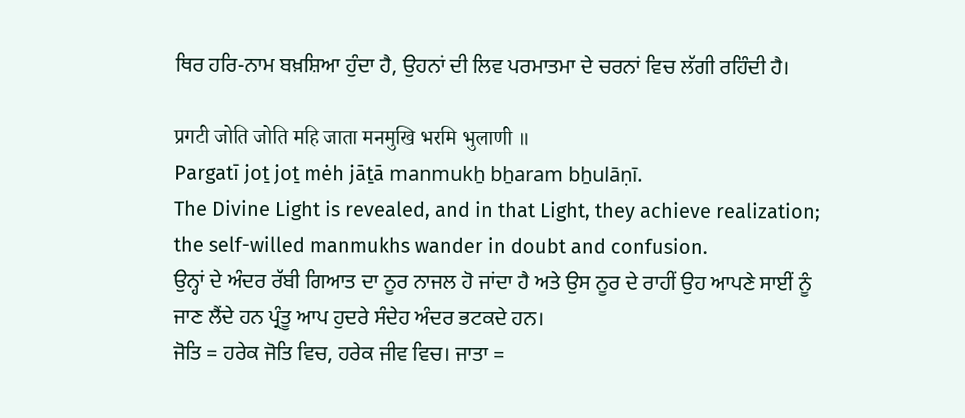ਥਿਰ ਹਰਿ-ਨਾਮ ਬਖ਼ਸ਼ਿਆ ਹੁੰਦਾ ਹੈ, ਉਹਨਾਂ ਦੀ ਲਿਵ ਪਰਮਾਤਮਾ ਦੇ ਚਰਨਾਂ ਵਿਚ ਲੱਗੀ ਰਹਿੰਦੀ ਹੈ।

प्रगटी जोति जोति महि जाता मनमुखि भरमि भुलाणी ॥
Pargatī joṯ joṯ mėh jāṯā manmukẖ bẖaram bẖulāṇī.
The Divine Light is revealed, and in that Light, they achieve realization; the self-willed manmukhs wander in doubt and confusion.
ਉਨ੍ਹਾਂ ਦੇ ਅੰਦਰ ਰੱਬੀ ਗਿਆਤ ਦਾ ਨੂਰ ਨਾਜਲ ਹੋ ਜਾਂਦਾ ਹੈ ਅਤੇ ਉਸ ਨੂਰ ਦੇ ਰਾਹੀਂ ਉਹ ਆਪਣੇ ਸਾਈਂ ਨੂੰ ਜਾਣ ਲੈਂਦੇ ਹਨ ਪ੍ਰੰਤੂ ਆਪ ਹੁਦਰੇ ਸੰਦੇਹ ਅੰਦਰ ਭਟਕਦੇ ਹਨ।
ਜੋਤਿ = ਹਰੇਕ ਜੋਤਿ ਵਿਚ, ਹਰੇਕ ਜੀਵ ਵਿਚ। ਜਾਤਾ =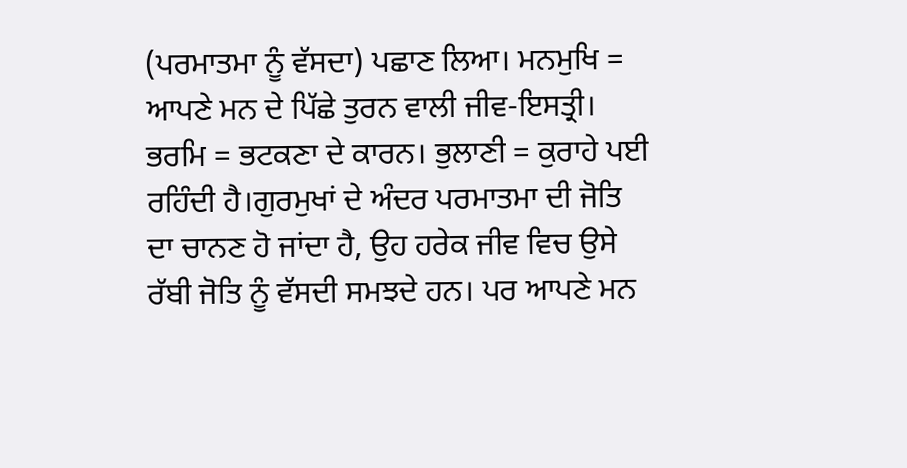(ਪਰਮਾਤਮਾ ਨੂੰ ਵੱਸਦਾ) ਪਛਾਣ ਲਿਆ। ਮਨਮੁਖਿ = ਆਪਣੇ ਮਨ ਦੇ ਪਿੱਛੇ ਤੁਰਨ ਵਾਲੀ ਜੀਵ-ਇਸਤ੍ਰੀ। ਭਰਮਿ = ਭਟਕਣਾ ਦੇ ਕਾਰਨ। ਭੁਲਾਣੀ = ਕੁਰਾਹੇ ਪਈ ਰਹਿੰਦੀ ਹੈ।ਗੁਰਮੁਖਾਂ ਦੇ ਅੰਦਰ ਪਰਮਾਤਮਾ ਦੀ ਜੋਤਿ ਦਾ ਚਾਨਣ ਹੋ ਜਾਂਦਾ ਹੈ, ਉਹ ਹਰੇਕ ਜੀਵ ਵਿਚ ਉਸੇ ਰੱਬੀ ਜੋਤਿ ਨੂੰ ਵੱਸਦੀ ਸਮਝਦੇ ਹਨ। ਪਰ ਆਪਣੇ ਮਨ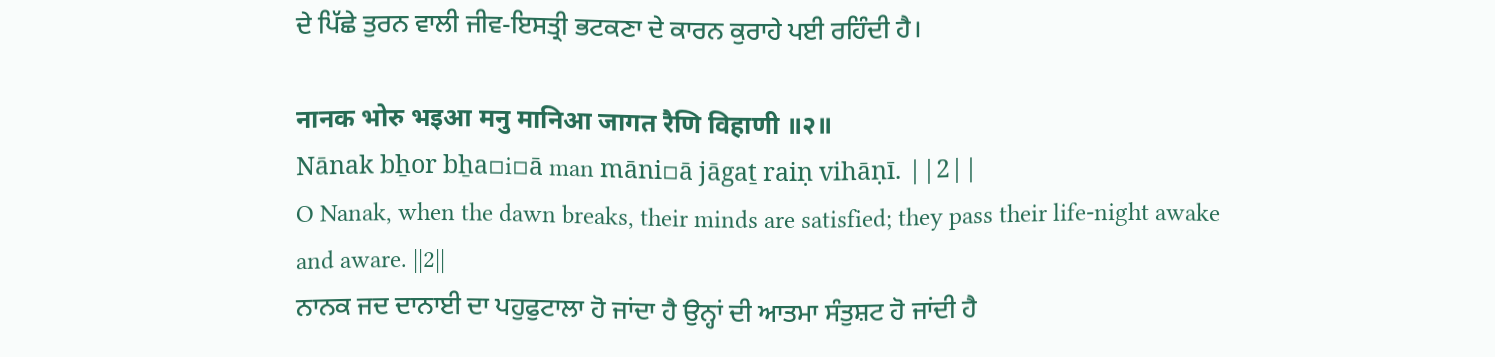ਦੇ ਪਿੱਛੇ ਤੁਰਨ ਵਾਲੀ ਜੀਵ-ਇਸਤ੍ਰੀ ਭਟਕਣਾ ਦੇ ਕਾਰਨ ਕੁਰਾਹੇ ਪਈ ਰਹਿੰਦੀ ਹੈ।

नानक भोरु भइआ मनु मानिआ जागत रैणि विहाणी ॥२॥
Nānak bẖor bẖa▫i▫ā man māni▫ā jāgaṯ raiṇ vihāṇī. ||2||
O Nanak, when the dawn breaks, their minds are satisfied; they pass their life-night awake and aware. ||2||
ਨਾਨਕ ਜਦ ਦਾਨਾਈ ਦਾ ਪਹੁਫੁਟਾਲਾ ਹੋ ਜਾਂਦਾ ਹੈ ਉਨ੍ਹਾਂ ਦੀ ਆਤਮਾ ਸੰਤੁਸ਼ਟ ਹੋ ਜਾਂਦੀ ਹੈ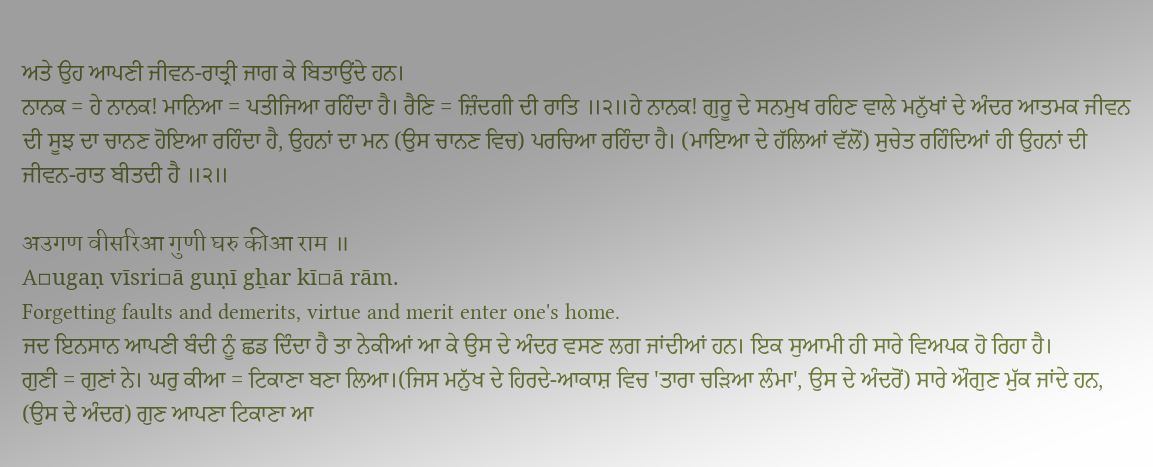ਅਤੇ ਉਹ ਆਪਣੀ ਜੀਵਨ-ਰਾਤ੍ਰੀ ਜਾਗ ਕੇ ਬਿਤਾਉਂਦੇ ਹਨ।
ਨਾਨਕ = ਹੇ ਨਾਨਕ! ਮਾਨਿਆ = ਪਤੀਜਿਆ ਰਹਿੰਦਾ ਹੈ। ਰੈਣਿ = ਜ਼ਿੰਦਗੀ ਦੀ ਰਾਤਿ ॥੨॥ਹੇ ਨਾਨਕ! ਗੁਰੂ ਦੇ ਸਨਮੁਖ ਰਹਿਣ ਵਾਲੇ ਮਨੁੱਖਾਂ ਦੇ ਅੰਦਰ ਆਤਮਕ ਜੀਵਨ ਦੀ ਸੂਝ ਦਾ ਚਾਨਣ ਹੋਇਆ ਰਹਿੰਦਾ ਹੈ, ਉਹਨਾਂ ਦਾ ਮਨ (ਉਸ ਚਾਨਣ ਵਿਚ) ਪਰਚਿਆ ਰਹਿੰਦਾ ਹੈ। (ਮਾਇਆ ਦੇ ਹੱਲਿਆਂ ਵੱਲੋਂ) ਸੁਚੇਤ ਰਹਿੰਦਿਆਂ ਹੀ ਉਹਨਾਂ ਦੀ ਜੀਵਨ-ਰਾਤ ਬੀਤਦੀ ਹੈ ॥੨॥

अउगण वीसरिआ गुणी घरु कीआ राम ॥
A▫ugaṇ vīsri▫ā guṇī gẖar kī▫ā rām.
Forgetting faults and demerits, virtue and merit enter one's home.
ਜਦ ਇਨਸਾਨ ਆਪਣੀ ਬੰਦੀ ਨੂੰ ਛਡ ਦਿੰਦਾ ਹੈ ਤਾ ਨੇਕੀਆਂ ਆ ਕੇ ਉਸ ਦੇ ਅੰਦਰ ਵਸਣ ਲਗ ਜਾਂਦੀਆਂ ਹਨ। ਇਕ ਸੁਆਮੀ ਹੀ ਸਾਰੇ ਵਿਅਪਕ ਹੋ ਰਿਹਾ ਹੈ।
ਗੁਣੀ = ਗੁਣਾਂ ਨੇ। ਘਰੁ ਕੀਆ = ਟਿਕਾਣਾ ਬਣਾ ਲਿਆ।(ਜਿਸ ਮਨੁੱਖ ਦੇ ਹਿਰਦੇ-ਆਕਾਸ਼ ਵਿਚ 'ਤਾਰਾ ਚੜਿਆ ਲੰਮਾ', ਉਸ ਦੇ ਅੰਦਰੋਂ) ਸਾਰੇ ਔਗੁਣ ਮੁੱਕ ਜਾਂਦੇ ਹਨ, (ਉਸ ਦੇ ਅੰਦਰ) ਗੁਣ ਆਪਣਾ ਟਿਕਾਣਾ ਆ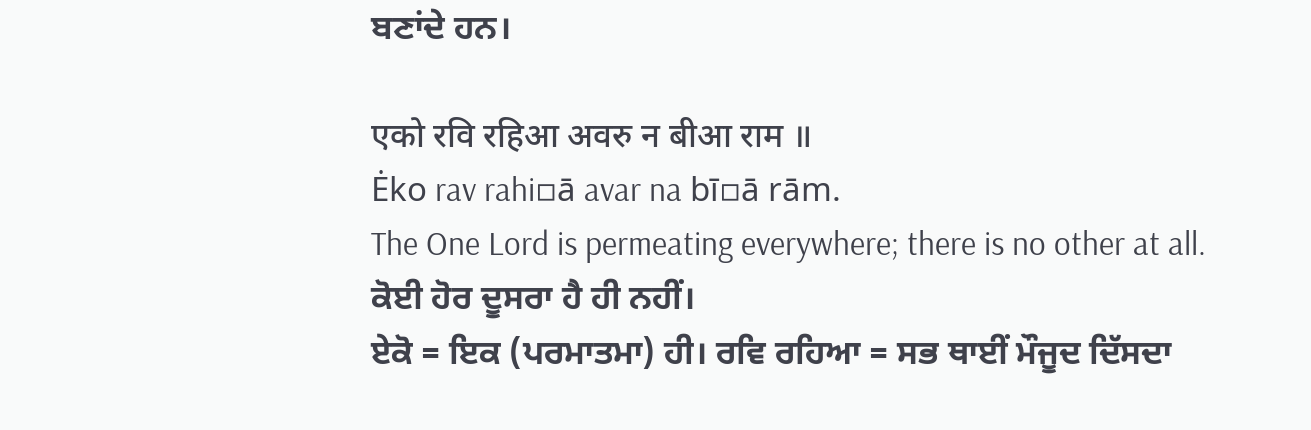ਬਣਾਂਦੇ ਹਨ।

एको रवि रहिआ अवरु न बीआ राम ॥
Ėko rav rahi▫ā avar na bī▫ā rām.
The One Lord is permeating everywhere; there is no other at all.
ਕੋਈ ਹੋਰ ਦੂਸਰਾ ਹੈ ਹੀ ਨਹੀਂ।
ਏਕੋ = ਇਕ (ਪਰਮਾਤਮਾ) ਹੀ। ਰਵਿ ਰਹਿਆ = ਸਭ ਥਾਈਂ ਮੌਜੂਦ ਦਿੱਸਦਾ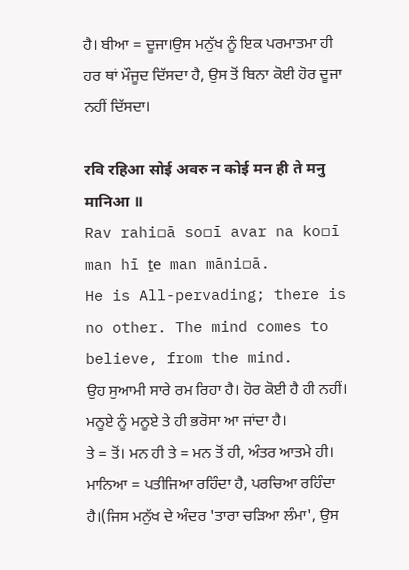ਹੈ। ਬੀਆ = ਦੂਜਾ।ਉਸ ਮਨੁੱਖ ਨੂੰ ਇਕ ਪਰਮਾਤਮਾ ਹੀ ਹਰ ਥਾਂ ਮੌਜੂਦ ਦਿੱਸਦਾ ਹੈ, ਉਸ ਤੋਂ ਬਿਨਾ ਕੋਈ ਹੋਰ ਦੂਜਾ ਨਹੀਂ ਦਿੱਸਦਾ।

रवि रहिआ सोई अवरु न कोई मन ही ते मनु मानिआ ॥
Rav rahi▫ā so▫ī avar na ko▫ī man hī ṯe man māni▫ā.
He is All-pervading; there is no other. The mind comes to believe, from the mind.
ਉਹ ਸੁਆਮੀ ਸਾਰੇ ਰਮ ਰਿਹਾ ਹੈ। ਹੋਰ ਕੋਈ ਹੈ ਹੀ ਨਹੀਂ। ਮਨੂਏ ਨੂੰ ਮਨੂਏ ਤੇ ਹੀ ਭਰੋਸਾ ਆ ਜਾਂਦਾ ਹੈ।
ਤੇ = ਤੋਂ। ਮਨ ਹੀ ਤੇ = ਮਨ ਤੋਂ ਹੀ, ਅੰਤਰ ਆਤਮੇ ਹੀ। ਮਾਨਿਆ = ਪਤੀਜਿਆ ਰਹਿੰਦਾ ਹੈ, ਪਰਚਿਆ ਰਹਿੰਦਾ ਹੈ।(ਜਿਸ ਮਨੁੱਖ ਦੇ ਅੰਦਰ 'ਤਾਰਾ ਚੜਿਆ ਲੰਮਾ', ਉਸ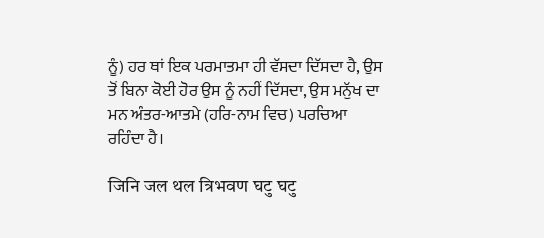ਨੂੰ) ਹਰ ਥਾਂ ਇਕ ਪਰਮਾਤਮਾ ਹੀ ਵੱਸਦਾ ਦਿੱਸਦਾ ਹੈ, ਉਸ ਤੋਂ ਬਿਨਾ ਕੋਈ ਹੋਰ ਉਸ ਨੂੰ ਨਹੀਂ ਦਿੱਸਦਾ, ਉਸ ਮਨੁੱਖ ਦਾ ਮਨ ਅੰਤਰ-ਆਤਮੇ (ਹਰਿ-ਨਾਮ ਵਿਚ) ਪਰਚਿਆ ਰਹਿੰਦਾ ਹੈ।

जिनि जल थल त्रिभवण घटु घटु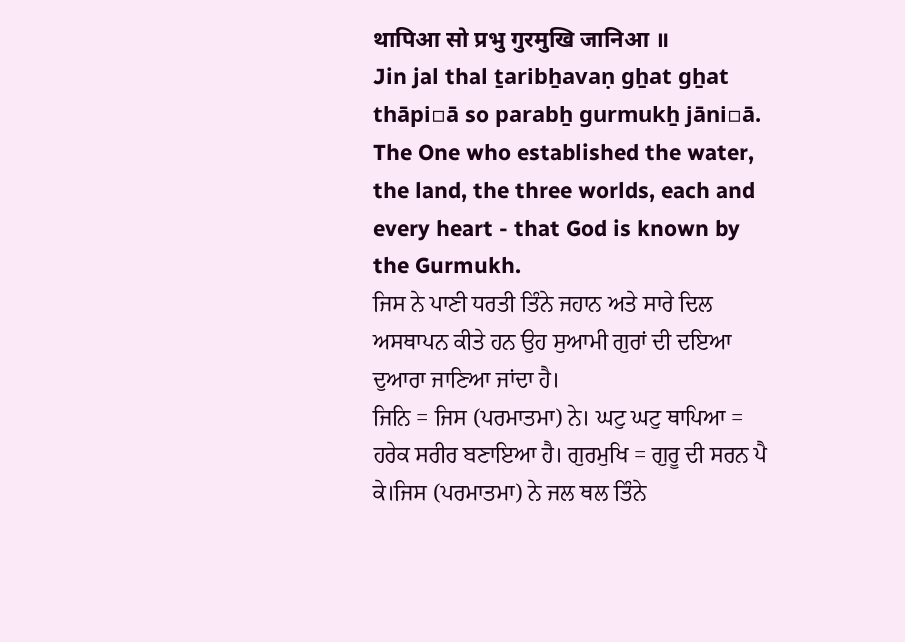थापिआ सो प्रभु गुरमुखि जानिआ ॥
Jin jal thal ṯaribẖavaṇ gẖat gẖat thāpi▫ā so parabẖ gurmukẖ jāni▫ā.
The One who established the water, the land, the three worlds, each and every heart - that God is known by the Gurmukh.
ਜਿਸ ਨੇ ਪਾਣੀ ਧਰਤੀ ਤਿੰਨੇ ਜਹਾਨ ਅਤੇ ਸਾਰੇ ਦਿਲ ਅਸਥਾਪਨ ਕੀਤੇ ਹਨ ਉਹ ਸੁਆਮੀ ਗੁਰਾਂ ਦੀ ਦਇਆ ਦੁਆਰਾ ਜਾਣਿਆ ਜਾਂਦਾ ਹੈ।
ਜਿਨਿ = ਜਿਸ (ਪਰਮਾਤਮਾ) ਨੇ। ਘਟੁ ਘਟੁ ਥਾਪਿਆ = ਹਰੇਕ ਸਰੀਰ ਬਣਾਇਆ ਹੈ। ਗੁਰਮੁਖਿ = ਗੁਰੂ ਦੀ ਸਰਨ ਪੈ ਕੇ।ਜਿਸ (ਪਰਮਾਤਮਾ) ਨੇ ਜਲ ਥਲ ਤਿੰਨੇ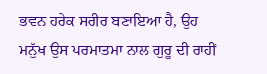ਭਵਨ ਹਰੇਕ ਸਰੀਰ ਬਣਾਇਆ ਹੈ, ਉਹ ਮਨੁੱਖ ਉਸ ਪਰਮਾਤਮਾ ਨਾਲ ਗੁਰੂ ਦੀ ਰਾਹੀਂ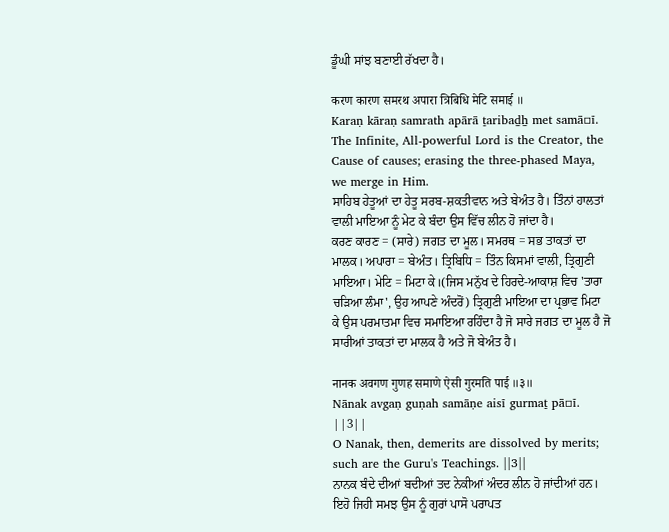ਡੂੰਘੀ ਸਾਂਝ ਬਣਾਈ ਰੱਖਦਾ ਹੈ।

करण कारण समरथ अपारा त्रिबिधि मेटि समाई ॥
Karaṇ kāraṇ samrath apārā ṯaribaḏẖ met samā▫ī.
The Infinite, All-powerful Lord is the Creator, the Cause of causes; erasing the three-phased Maya, we merge in Him.
ਸਾਹਿਬ ਹੇਤੂਆਂ ਦਾ ਹੇਤੂ ਸਰਬ-ਸ਼ਕਤੀਵਾਨ ਅਤੇ ਬੇਅੰਤ ਹੈ। ਤਿੰਨਾਂ ਹਾਲਤਾਂ ਵਾਲੀ ਮਾਇਆ ਨੂੰ ਮੇਟ ਕੇ ਬੰਦਾ ਉਸ ਵਿੱਚ ਲੀਨ ਹੋ ਜਾਂਦਾ ਹੈ।
ਕਰਣ ਕਾਰਣ = (ਸਾਰੇ) ਜਗਤ ਦਾ ਮੂਲ। ਸਮਰਥ = ਸਭ ਤਾਕਤਾਂ ਦਾ ਮਾਲਕ। ਅਪਾਰਾ = ਬੇਅੰਤ। ਤ੍ਰਿਬਿਧਿ = ਤਿੰਨ ਕਿਸਮਾਂ ਵਾਲੀ, ਤ੍ਰਿਗੁਣੀ ਮਾਇਆ। ਮੇਟਿ = ਮਿਟਾ ਕੇ।(ਜਿਸ ਮਨੁੱਖ ਦੇ ਹਿਰਦੇ-ਆਕਾਸ਼ ਵਿਚ 'ਤਾਰਾ ਚੜਿਆ ਲੰਮਾ', ਉਹ ਆਪਣੇ ਅੰਦਰੋਂ) ਤ੍ਰਿਗੁਣੀ ਮਾਇਆ ਦਾ ਪ੍ਰਭਾਵ ਮਿਟਾ ਕੇ ਉਸ ਪਰਮਾਤਮਾ ਵਿਚ ਸਮਾਇਆ ਰਹਿੰਦਾ ਹੈ ਜੋ ਸਾਰੇ ਜਗਤ ਦਾ ਮੂਲ ਹੈ ਜੋ ਸਾਰੀਆਂ ਤਾਕਤਾਂ ਦਾ ਮਾਲਕ ਹੈ ਅਤੇ ਜੋ ਬੇਅੰਤ ਹੈ।

नानक अवगण गुणह समाणे ऐसी गुरमति पाई ॥३॥
Nānak avgaṇ guṇah samāṇe aisī gurmaṯ pā▫ī. ||3||
O Nanak, then, demerits are dissolved by merits; such are the Guru's Teachings. ||3||
ਨਾਨਕ ਬੰਦੇ ਦੀਆਂ ਬਦੀਆਂ ਤਦ ਨੇਕੀਆਂ ਅੰਦਰ ਲੀਨ ਹੋ ਜਾਂਦੀਆਂ ਹਨ। ਇਹੋ ਜਿਹੀ ਸਮਝ ਉਸ ਨੂੰ ਗੁਰਾਂ ਪਾਸੋ ਪਰਾਪਤ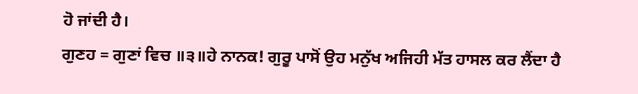ਹੋ ਜਾਂਦੀ ਹੈ।
ਗੁਣਹ = ਗੁਣਾਂ ਵਿਚ ॥੩॥ਹੇ ਨਾਨਕ! ਗੁਰੂ ਪਾਸੋਂ ਉਹ ਮਨੁੱਖ ਅਜਿਹੀ ਮੱਤ ਹਾਸਲ ਕਰ ਲੈਂਦਾ ਹੈ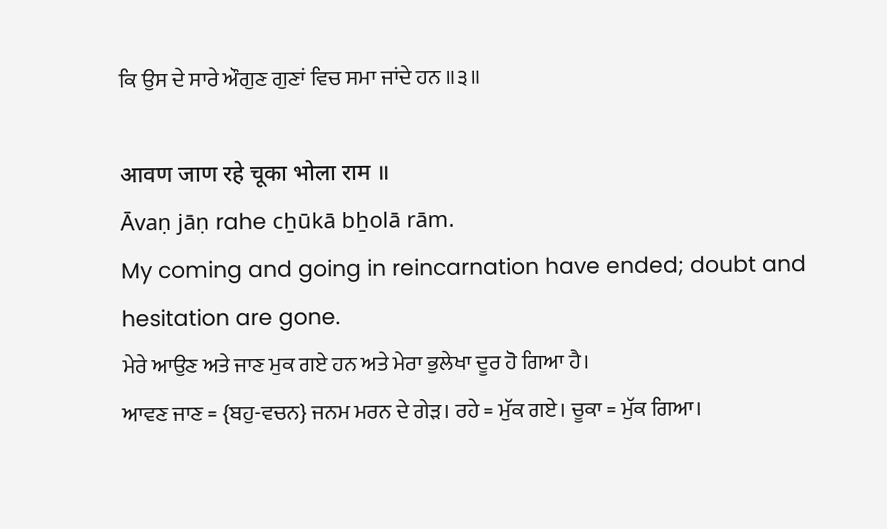ਕਿ ਉਸ ਦੇ ਸਾਰੇ ਔਗੁਣ ਗੁਣਾਂ ਵਿਚ ਸਮਾ ਜਾਂਦੇ ਹਨ ॥੩॥

आवण जाण रहे चूका भोला राम ॥
Āvaṇ jāṇ rahe cẖūkā bẖolā rām.
My coming and going in reincarnation have ended; doubt and hesitation are gone.
ਮੇਰੇ ਆਉਣ ਅਤੇ ਜਾਣ ਮੁਕ ਗਏ ਹਨ ਅਤੇ ਮੇਰਾ ਭੁਲੇਖਾ ਦੂਰ ਹੋ ਗਿਆ ਹੈ।
ਆਵਣ ਜਾਣ = {ਬਹੁ-ਵਚਨ} ਜਨਮ ਮਰਨ ਦੇ ਗੇੜ। ਰਹੇ = ਮੁੱਕ ਗਏ। ਚੂਕਾ = ਮੁੱਕ ਗਿਆ।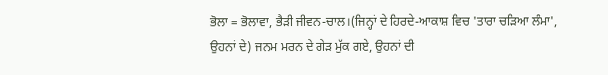ਭੋਲਾ = ਭੋਲਾਵਾ, ਭੈੜੀ ਜੀਵਨ-ਚਾਲ।(ਜਿਨ੍ਹਾਂ ਦੇ ਹਿਰਦੇ-ਆਕਾਸ਼ ਵਿਚ 'ਤਾਰਾ ਚੜਿਆ ਲੰਮਾ', ਉਹਨਾਂ ਦੇ) ਜਨਮ ਮਰਨ ਦੇ ਗੇੜ ਮੁੱਕ ਗਏ, ਉਹਨਾਂ ਦੀ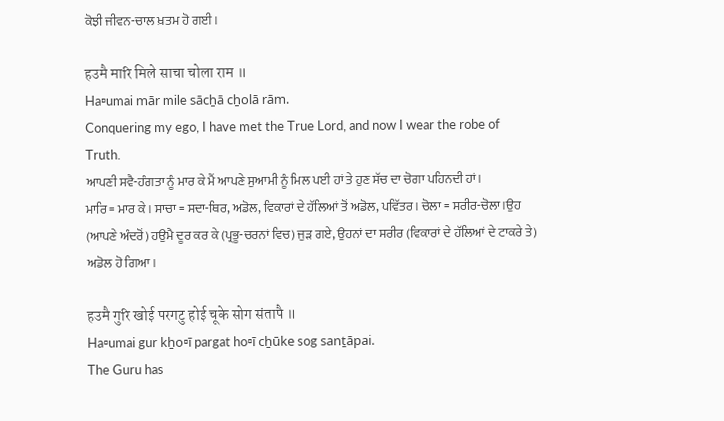ਕੋਝੀ ਜੀਵਨ-ਚਾਲ ਖ਼ਤਮ ਹੋ ਗਈ।

हउमै मारि मिले साचा चोला राम ॥
Ha▫umai mār mile sācẖā cẖolā rām.
Conquering my ego, I have met the True Lord, and now I wear the robe of Truth.
ਆਪਣੀ ਸਵੈ-ਹੰਗਤਾ ਨੂੰ ਮਾਰ ਕੇ ਮੈਂ ਆਪਣੇ ਸੁਆਮੀ ਨੂੰ ਮਿਲ ਪਈ ਹਾਂ ਤੇ ਹੁਣ ਸੱਚ ਦਾ ਚੋਗਾ ਪਹਿਨਦੀ ਹਾਂ।
ਮਾਰਿ = ਮਾਰ ਕੇ। ਸਾਚਾ = ਸਦਾ-ਥਿਰ, ਅਡੋਲ, ਵਿਕਾਰਾਂ ਦੇ ਹੱਲਿਆਂ ਤੋਂ ਅਡੋਲ, ਪਵਿੱਤਰ। ਚੋਲਾ = ਸਰੀਰ-ਚੋਲਾ।ਉਹ (ਆਪਣੇ ਅੰਦਰੋਂ) ਹਉਮੈ ਦੂਰ ਕਰ ਕੇ (ਪ੍ਰਭੂ-ਚਰਨਾਂ ਵਿਚ) ਜੁੜ ਗਏ, ਉਹਨਾਂ ਦਾ ਸਰੀਰ (ਵਿਕਾਰਾਂ ਦੇ ਹੱਲਿਆਂ ਦੇ ਟਾਕਰੇ ਤੇ) ਅਡੋਲ ਹੋ ਗਿਆ।

हउमै गुरि खोई परगटु होई चूके सोग संतापै ॥
Ha▫umai gur kẖo▫ī pargat ho▫ī cẖūke sog sanṯāpai.
The Guru has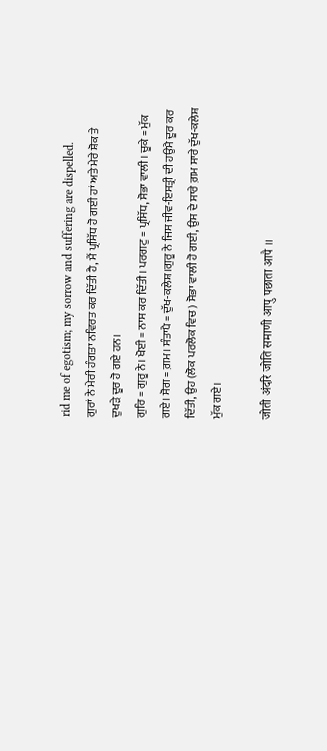rid me of egotism; my sorrow and suffering are dispelled.
ਗੁਰਾਂ ਨੇ ਮੇਰੀ ਹੰਗਤਾ ਨਵਿਰਤ ਕਰ ਦਿੱਤੀ ਹੈ, ਮੈਂ ਪ੍ਰਸਿੱਧ ਹੋ ਗਈ ਹਾਂ ਅਤੇ ਮੇਰੇ ਸ਼ੋਕ ਤੇ ਦੁਖੜੇ ਦੂਰ ਹੋ ਗਏ ਹਨ।
ਗੁਰਿ = ਗੁਰੂ ਨੇ। ਖੋਈ = ਨਾਸ ਕਰ ਦਿੱਤੀ। ਪਰਗਟੁ = ਪ੍ਰਸਿੱਧ, ਸੋਭਾ ਵਾਲੀ। ਚੂਕੇ = ਮੁੱਕ ਗਏ। ਸੋਗ = ਗ਼ਮ। ਸੰਤਾਪੈ = ਦੁੱਖ-ਕਲੇਸ਼।ਗੁਰੂ ਨੇ ਜਿਸ ਜੀਵ-ਇਸਤ੍ਰੀ ਦੀ ਹਉਮੈ ਦੂਰ ਕਰ ਦਿੱਤੀ, ਉਹ (ਲੋਕ ਪਰਲੋਕ ਵਿਚ) ਸੋਭਾ ਵਾਲੀ ਹੋ ਗਈ, ਉਸ ਦੇ ਸਾਰੇ ਗ਼ਮ ਸਾਰੇ ਦੁੱਖ-ਕਲੇਸ਼ ਮੁੱਕ ਗਏ।

जोती अंदरि जोति समाणी आपु पछाता आपै ॥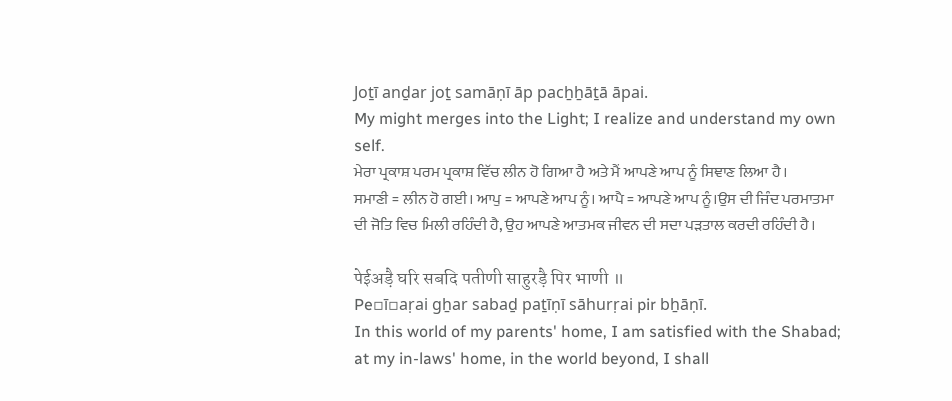Joṯī anḏar joṯ samāṇī āp pacẖẖāṯā āpai.
My might merges into the Light; I realize and understand my own self.
ਮੇਰਾ ਪ੍ਰਕਾਸ਼ ਪਰਮ ਪ੍ਰਕਾਸ਼ ਵਿੱਚ ਲੀਨ ਹੋ ਗਿਆ ਹੈ ਅਤੇ ਮੈਂ ਆਪਣੇ ਆਪ ਨੂੰ ਸਿਞਾਣ ਲਿਆ ਹੈ।
ਸਮਾਣੀ = ਲੀਨ ਹੋ ਗਈ। ਆਪੁ = ਆਪਣੇ ਆਪ ਨੂੰ। ਆਪੈ = ਆਪਣੇ ਆਪ ਨੂੰ।ਉਸ ਦੀ ਜਿੰਦ ਪਰਮਾਤਮਾ ਦੀ ਜੋਤਿ ਵਿਚ ਮਿਲੀ ਰਹਿੰਦੀ ਹੈ, ਉਹ ਆਪਣੇ ਆਤਮਕ ਜੀਵਨ ਦੀ ਸਦਾ ਪੜਤਾਲ ਕਰਦੀ ਰਹਿੰਦੀ ਹੈ।

पेईअड़ै घरि सबदि पतीणी साहुरड़ै पिर भाणी ॥
Pe▫ī▫aṛai gẖar sabaḏ paṯīṇī sāhurṛai pir bẖāṇī.
In this world of my parents' home, I am satisfied with the Shabad; at my in-laws' home, in the world beyond, I shall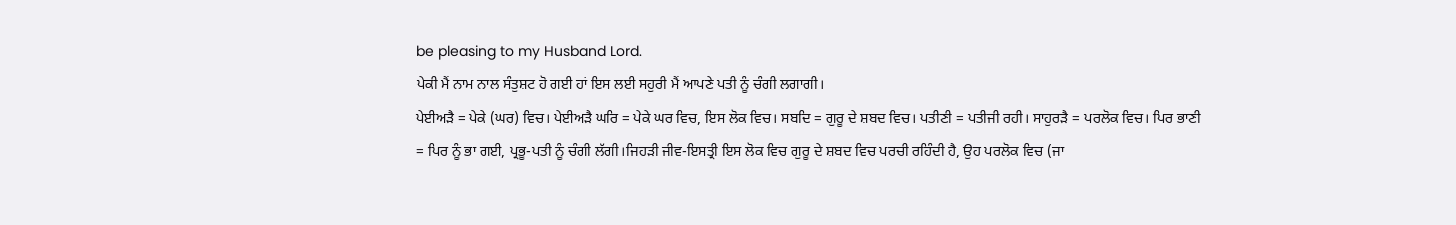be pleasing to my Husband Lord.
ਪੇਕੀ ਮੈਂ ਨਾਮ ਨਾਲ ਸੰਤੁਸ਼ਟ ਹੋ ਗਈ ਹਾਂ ਇਸ ਲਈ ਸਹੁਰੀ ਮੈਂ ਆਪਣੇ ਪਤੀ ਨੂੰ ਚੰਗੀ ਲਗਾਗੀ।
ਪੇਈਅੜੈ = ਪੇਕੇ (ਘਰ) ਵਿਚ। ਪੇਈਅੜੈ ਘਰਿ = ਪੇਕੇ ਘਰ ਵਿਚ, ਇਸ ਲੋਕ ਵਿਚ। ਸਬਦਿ = ਗੁਰੂ ਦੇ ਸ਼ਬਦ ਵਿਚ। ਪਤੀਣੀ = ਪਤੀਜੀ ਰਹੀ। ਸਾਹੁਰੜੈ = ਪਰਲੋਕ ਵਿਚ। ਪਿਰ ਭਾਣੀ = ਪਿਰ ਨੂੰ ਭਾ ਗਈ, ਪ੍ਰਭੂ-ਪਤੀ ਨੂੰ ਚੰਗੀ ਲੱਗੀ।ਜਿਹੜੀ ਜੀਵ-ਇਸਤ੍ਰੀ ਇਸ ਲੋਕ ਵਿਚ ਗੁਰੂ ਦੇ ਸ਼ਬਦ ਵਿਚ ਪਰਚੀ ਰਹਿੰਦੀ ਹੈ, ਉਹ ਪਰਲੋਕ ਵਿਚ (ਜਾ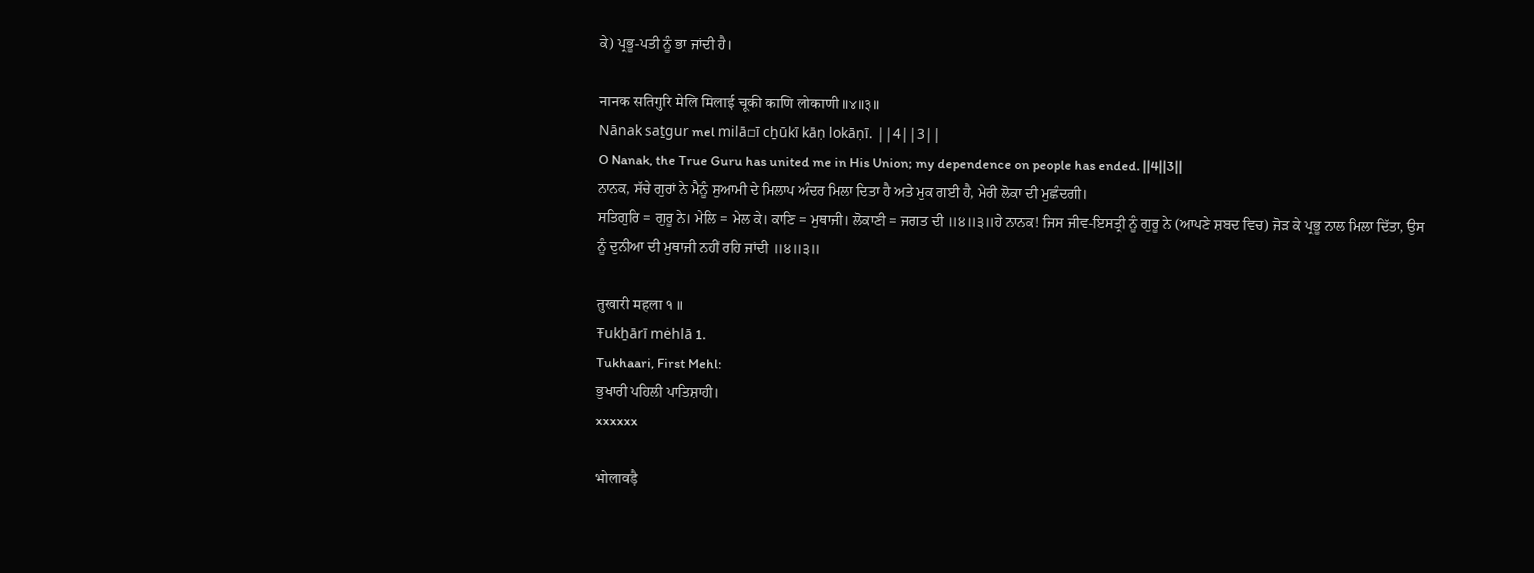ਕੇ) ਪ੍ਰਭੂ-ਪਤੀ ਨੂੰ ਭਾ ਜਾਂਦੀ ਹੈ।

नानक सतिगुरि मेलि मिलाई चूकी काणि लोकाणी ॥४॥३॥
Nānak saṯgur mel milā▫ī cẖūkī kāṇ lokāṇī. ||4||3||
O Nanak, the True Guru has united me in His Union; my dependence on people has ended. ||4||3||
ਨਾਨਕ, ਸੱਚੇ ਗੁਰਾਂ ਨੇ ਮੈਨੂੰ ਸੁਆਮੀ ਦੇ ਮਿਲਾਪ ਅੰਦਰ ਮਿਲਾ ਦਿਤਾ ਹੈ ਅਤੇ ਮੁਕ ਗਈ ਹੈ, ਮੇਰੀ ਲੋਕਾ ਦੀ ਮੁਛੰਦਗੀ।
ਸਤਿਗੁਰਿ = ਗੁਰੂ ਨੇ। ਮੇਲਿ = ਮੇਲ ਕੇ। ਕਾਣਿ = ਮੁਥਾਜੀ। ਲੋਕਾਣੀ = ਜਗਤ ਦੀ ॥੪॥੩॥ਹੇ ਨਾਨਕ! ਜਿਸ ਜੀਵ-ਇਸਤ੍ਰੀ ਨੂੰ ਗੁਰੂ ਨੇ (ਆਪਣੇ ਸ਼ਬਦ ਵਿਚ) ਜੋੜ ਕੇ ਪ੍ਰਭੂ ਨਾਲ ਮਿਲਾ ਦਿੱਤਾ, ਉਸ ਨੂੰ ਦੁਨੀਆ ਦੀ ਮੁਥਾਜੀ ਨਹੀਂ ਰਹਿ ਜਾਂਦੀ ॥੪॥੩॥

तुखारी महला १ ॥
Ŧukẖārī mėhlā 1.
Tukhaari, First Mehl:
ਭੁਖਾਰੀ ਪਹਿਲੀ ਪਾਤਿਸ਼ਾਹੀ।
xxxxxx

भोलावड़ै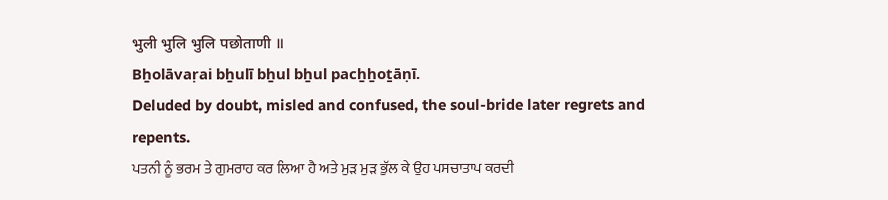भुली भुलि भुलि पछोताणी ॥
Bẖolāvaṛai bẖulī bẖul bẖul pacẖẖoṯāṇī.
Deluded by doubt, misled and confused, the soul-bride later regrets and repents.
ਪਤਨੀ ਨੂੰ ਭਰਮ ਤੇ ਗੁਮਰਾਹ ਕਰ ਲਿਆ ਹੈ ਅਤੇ ਮੁੜ ਮੁੜ ਭੁੱਲ ਕੇ ਉਹ ਪਸਚਾਤਾਪ ਕਰਦੀ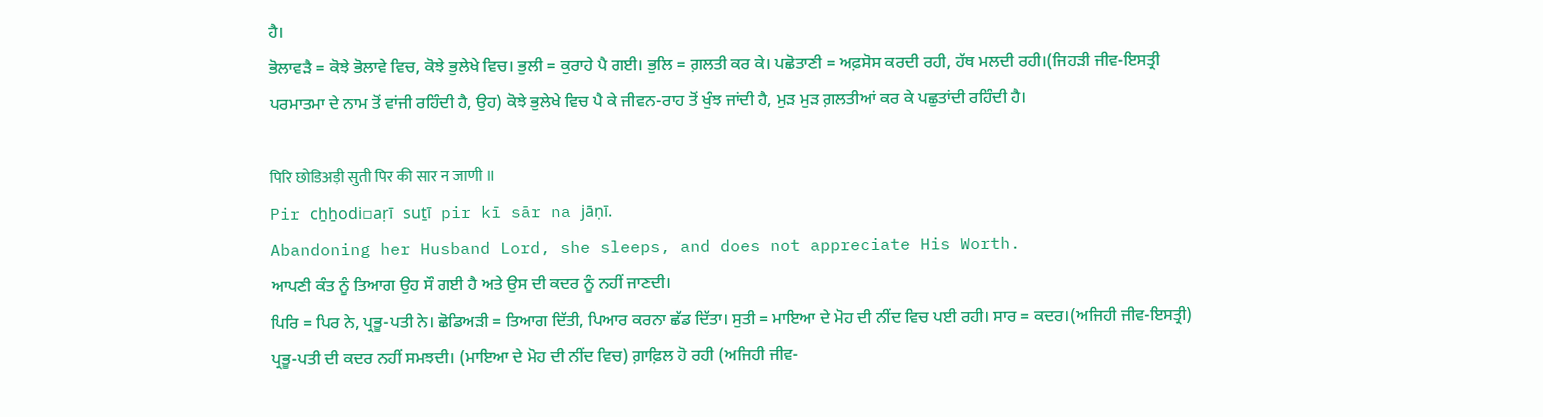ਹੈ।
ਭੋਲਾਵੜੈ = ਕੋਝੇ ਭੋਲਾਵੇ ਵਿਚ, ਕੋਝੇ ਭੁਲੇਖੇ ਵਿਚ। ਭੁਲੀ = ਕੁਰਾਹੇ ਪੈ ਗਈ। ਭੁਲਿ = ਗ਼ਲਤੀ ਕਰ ਕੇ। ਪਛੋਤਾਣੀ = ਅਫ਼ਸੋਸ ਕਰਦੀ ਰਹੀ, ਹੱਥ ਮਲਦੀ ਰਹੀ।(ਜਿਹੜੀ ਜੀਵ-ਇਸਤ੍ਰੀ ਪਰਮਾਤਮਾ ਦੇ ਨਾਮ ਤੋਂ ਵਾਂਜੀ ਰਹਿੰਦੀ ਹੈ, ਉਹ) ਕੋਝੇ ਭੁਲੇਖੇ ਵਿਚ ਪੈ ਕੇ ਜੀਵਨ-ਰਾਹ ਤੋਂ ਖੁੰਝ ਜਾਂਦੀ ਹੈ, ਮੁੜ ਮੁੜ ਗ਼ਲਤੀਆਂ ਕਰ ਕੇ ਪਛੁਤਾਂਦੀ ਰਹਿੰਦੀ ਹੈ।

पिरि छोडिअड़ी सुती पिर की सार न जाणी ॥
Pir cẖẖodi▫aṛī suṯī pir kī sār na jāṇī.
Abandoning her Husband Lord, she sleeps, and does not appreciate His Worth.
ਆਪਣੀ ਕੰਤ ਨੂੰ ਤਿਆਗ ਉਹ ਸੌ ਗਈ ਹੈ ਅਤੇ ਉਸ ਦੀ ਕਦਰ ਨੂੰ ਨਹੀਂ ਜਾਣਦੀ।
ਪਿਰਿ = ਪਿਰ ਨੇ, ਪ੍ਰਭੂ-ਪਤੀ ਨੇ। ਛੋਡਿਅੜੀ = ਤਿਆਗ ਦਿੱਤੀ, ਪਿਆਰ ਕਰਨਾ ਛੱਡ ਦਿੱਤਾ। ਸੁਤੀ = ਮਾਇਆ ਦੇ ਮੋਹ ਦੀ ਨੀਂਦ ਵਿਚ ਪਈ ਰਹੀ। ਸਾਰ = ਕਦਰ।(ਅਜਿਹੀ ਜੀਵ-ਇਸਤ੍ਰੀ) ਪ੍ਰਭੂ-ਪਤੀ ਦੀ ਕਦਰ ਨਹੀਂ ਸਮਝਦੀ। (ਮਾਇਆ ਦੇ ਮੋਹ ਦੀ ਨੀਂਦ ਵਿਚ) ਗ਼ਾਫ਼ਿਲ ਹੋ ਰਹੀ (ਅਜਿਹੀ ਜੀਵ-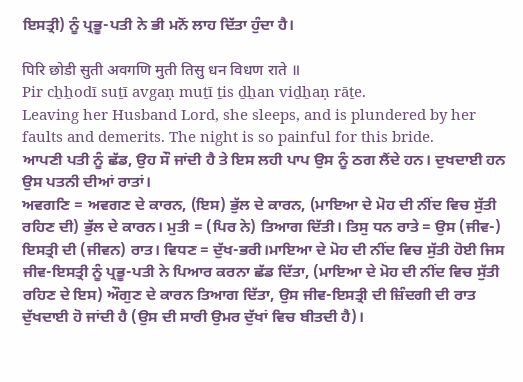ਇਸਤ੍ਰੀ) ਨੂੰ ਪ੍ਰਭੂ-ਪਤੀ ਨੇ ਭੀ ਮਨੋਂ ਲਾਹ ਦਿੱਤਾ ਹੁੰਦਾ ਹੈ।

पिरि छोडी सुती अवगणि मुती तिसु धन विधण राते ॥
Pir cẖẖodī suṯī avgaṇ muṯī ṯis ḏẖan viḏẖaṇ rāṯe.
Leaving her Husband Lord, she sleeps, and is plundered by her faults and demerits. The night is so painful for this bride.
ਆਪਣੀ ਪਤੀ ਨੂੰ ਛੱਡ, ਉਹ ਸੌ ਜਾਂਦੀ ਹੈ ਤੇ ਇਸ ਲਹੀ ਪਾਪ ਉਸ ਨੂੰ ਠਗ ਲੈਂਦੇ ਹਨ। ਦੁਖਦਾਈ ਹਨ ਉਸ ਪਤਨੀ ਦੀਆਂ ਰਾਤਾਂ।
ਅਵਗਣਿ = ਅਵਗਣ ਦੇ ਕਾਰਨ, (ਇਸ) ਭੁੱਲ ਦੇ ਕਾਰਨ, (ਮਾਇਆ ਦੇ ਮੋਹ ਦੀ ਨੀਂਦ ਵਿਚ ਸੁੱਤੀ ਰਹਿਣ ਦੀ) ਭੁੱਲ ਦੇ ਕਾਰਨ। ਮੁਤੀ = (ਪਿਰ ਨੇ) ਤਿਆਗ ਦਿੱਤੀ। ਤਿਸੁ ਧਨ ਰਾਤੇ = ਉਸ (ਜੀਵ-) ਇਸਤ੍ਰੀ ਦੀ (ਜੀਵਨ) ਰਾਤ। ਵਿਧਣ = ਦੁੱਖ-ਭਰੀ।ਮਾਇਆ ਦੇ ਮੋਹ ਦੀ ਨੀਂਦ ਵਿਚ ਸੁੱਤੀ ਹੋਈ ਜਿਸ ਜੀਵ-ਇਸਤ੍ਰੀ ਨੂੰ ਪ੍ਰਭੂ-ਪਤੀ ਨੇ ਪਿਆਰ ਕਰਨਾ ਛੱਡ ਦਿੱਤਾ, (ਮਾਇਆ ਦੇ ਮੋਹ ਦੀ ਨੀਂਦ ਵਿਚ ਸੁੱਤੀ ਰਹਿਣ ਦੇ ਇਸ) ਔਗੁਣ ਦੇ ਕਾਰਨ ਤਿਆਗ ਦਿੱਤਾ, ਉਸ ਜੀਵ-ਇਸਤ੍ਰੀ ਦੀ ਜ਼ਿੰਦਗੀ ਦੀ ਰਾਤ ਦੁੱਖਦਾਈ ਹੋ ਜਾਂਦੀ ਹੈ (ਉਸ ਦੀ ਸਾਰੀ ਉਮਰ ਦੁੱਖਾਂ ਵਿਚ ਬੀਤਦੀ ਹੈ)।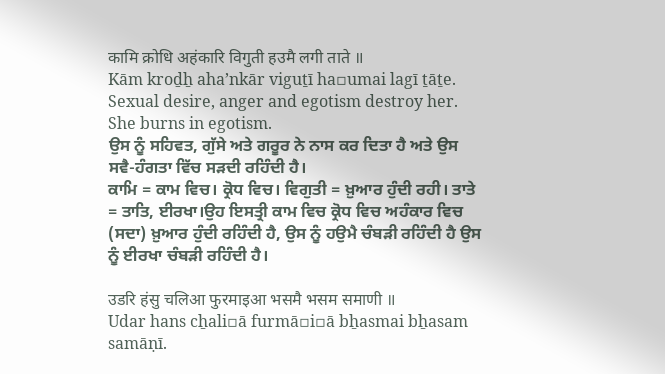कामि क्रोधि अहंकारि विगुती हउमै लगी ताते ॥
Kām kroḏẖ ahaʼnkār viguṯī ha▫umai lagī ṯāṯe.
Sexual desire, anger and egotism destroy her. She burns in egotism.
ਉਸ ਨੂੰ ਸਹਿਵਤ, ਗੁੱਸੇ ਅਤੇ ਗਰੂਰ ਨੇ ਨਾਸ ਕਰ ਦਿਤਾ ਹੈ ਅਤੇ ਉਸ ਸਵੈ-ਹੰਗਤਾ ਵਿੱਚ ਸੜਦੀ ਰਹਿੰਦੀ ਹੈ।
ਕਾਮਿ = ਕਾਮ ਵਿਚ। ਕ੍ਰੋਧ ਵਿਚ। ਵਿਗੁਤੀ = ਖ਼ੁਆਰ ਹੁੰਦੀ ਰਹੀ। ਤਾਤੇ = ਤਾਤਿ, ਈਰਖਾ।ਉਹ ਇਸਤ੍ਰੀ ਕਾਮ ਵਿਚ ਕ੍ਰੋਧ ਵਿਚ ਅਹੰਕਾਰ ਵਿਚ (ਸਦਾ) ਖ਼ੁਆਰ ਹੁੰਦੀ ਰਹਿੰਦੀ ਹੈ, ਉਸ ਨੂੰ ਹਉਮੈ ਚੰਬੜੀ ਰਹਿੰਦੀ ਹੈ ਉਸ ਨੂੰ ਈਰਖਾ ਚੰਬੜੀ ਰਹਿੰਦੀ ਹੈ।

उडरि हंसु चलिआ फुरमाइआ भसमै भसम समाणी ॥
Udar hans cẖali▫ā furmā▫i▫ā bẖasmai bẖasam samāṇī.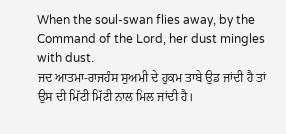When the soul-swan flies away, by the Command of the Lord, her dust mingles with dust.
ਜਦ ਆਤਮਾ-ਰਾਜਹੰਸ ਸੁਅਮੀ ਦੇ ਹੁਕਮ ਤਾਬੇ ਉਡ ਜਾਂਦੀ ਹੈ ਤਾਂ ਉਸ ਦੀ ਮਿੱਟੀ ਮਿੱਟੀ ਨਾਲ ਮਿਲ ਜਾਂਦੀ ਹੈ।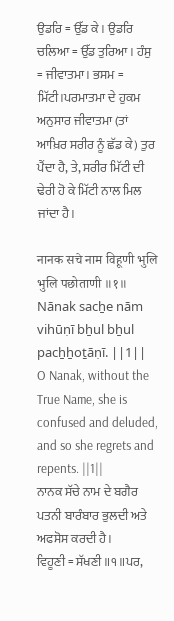ਉਡਰਿ = ਉੱਡ ਕੇ। ਉਡਰਿ ਚਲਿਆ = ਉੱਡ ਤੁਰਿਆ। ਹੰਸੁ = ਜੀਵਾਤਮਾ। ਭਸਮ = ਮਿੱਟੀ।ਪਰਮਾਤਮਾ ਦੇ ਹੁਕਮ ਅਨੁਸਾਰ ਜੀਵਾਤਮਾ (ਤਾਂ ਆਖ਼ਿਰ ਸਰੀਰ ਨੂੰ ਛੱਡ ਕੇ) ਤੁਰ ਪੈਂਦਾ ਹੈ, ਤੇ, ਸਰੀਰ ਮਿੱਟੀ ਦੀ ਢੇਰੀ ਹੋ ਕੇ ਮਿੱਟੀ ਨਾਲ ਮਿਲ ਜਾਂਦਾ ਹੈ।

नानक सचे नाम विहूणी भुलि भुलि पछोताणी ॥१॥
Nānak sacẖe nām vihūṇī bẖul bẖul pacẖẖoṯāṇī. ||1||
O Nanak, without the True Name, she is confused and deluded, and so she regrets and repents. ||1||
ਨਾਨਕ ਸੱਚੇ ਨਾਮ ਦੇ ਬਗੈਰ ਪਤਨੀ ਬਾਰੰਬਾਰ ਭੁਲਦੀ ਅਤੇ ਅਫਸੋਸ ਕਰਦੀ ਹੈ।
ਵਿਹੂਣੀ = ਸੱਖਣੀ ॥੧॥ਪਰ,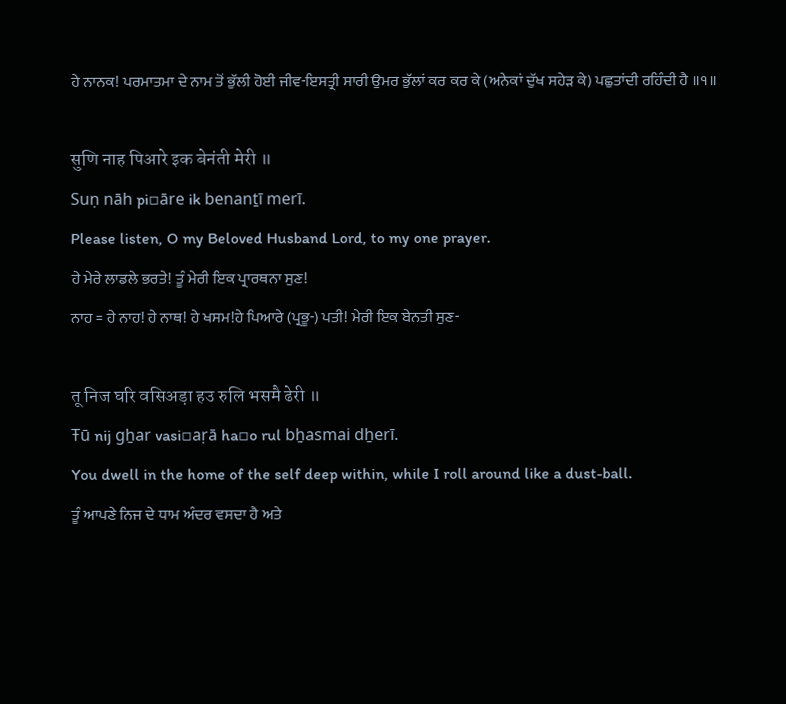ਹੇ ਨਾਨਕ! ਪਰਮਾਤਮਾ ਦੇ ਨਾਮ ਤੋਂ ਭੁੱਲੀ ਹੋਈ ਜੀਵ-ਇਸਤ੍ਰੀ ਸਾਰੀ ਉਮਰ ਭੁੱਲਾਂ ਕਰ ਕਰ ਕੇ (ਅਨੇਕਾਂ ਦੁੱਖ ਸਹੇੜ ਕੇ) ਪਛੁਤਾਂਦੀ ਰਹਿੰਦੀ ਹੈ ॥੧॥

सुणि नाह पिआरे इक बेनंती मेरी ॥
Suṇ nāh pi▫āre ik benanṯī merī.
Please listen, O my Beloved Husband Lord, to my one prayer.
ਹੇ ਮੇਰੇ ਲਾਡਲੇ ਭਰਤੇ! ਤੂੰ ਮੇਰੀ ਇਕ ਪ੍ਰਾਰਥਨਾ ਸੁਣ!
ਨਾਹ = ਹੇ ਨਾਹ! ਹੇ ਨਾਥ! ਹੇ ਖਸਮ!ਹੇ ਪਿਆਰੇ (ਪ੍ਰਭੂ-) ਪਤੀ! ਮੇਰੀ ਇਕ ਬੇਨਤੀ ਸੁਣ-

तू निज घरि वसिअड़ा हउ रुलि भसमै ढेरी ॥
Ŧū nij gẖar vasi▫aṛā ha▫o rul bẖasmai dẖerī.
You dwell in the home of the self deep within, while I roll around like a dust-ball.
ਤੂੰ ਆਪਣੇ ਨਿਜ ਦੇ ਧਾਮ ਅੰਦਰ ਵਸਦਾ ਹੈ ਅਤੇ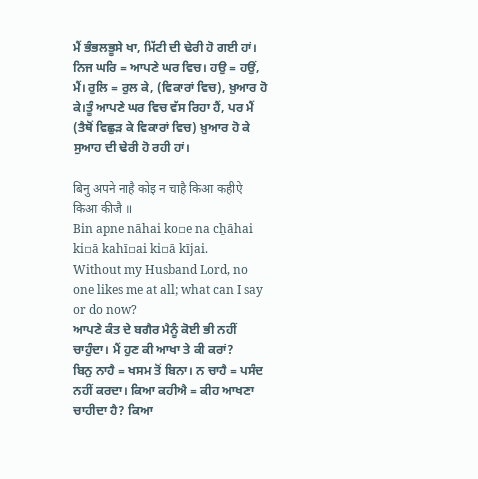ਮੈਂ ਭੰਭਲਭੂਸੇ ਖਾ, ਮਿੱਟੀ ਦੀ ਢੇਰੀ ਹੋ ਗਈ ਹਾਂ।
ਨਿਜ ਘਰਿ = ਆਪਣੇ ਘਰ ਵਿਚ। ਹਉ = ਹਉਂ, ਮੈਂ। ਰੁਲਿ = ਰੁਲ ਕੇ, (ਵਿਕਾਰਾਂ ਵਿਚ), ਖ਼ੁਆਰ ਹੋ ਕੇ।ਤੂੰ ਆਪਣੇ ਘਰ ਵਿਚ ਵੱਸ ਰਿਹਾ ਹੈਂ, ਪਰ ਮੈਂ (ਤੈਥੋਂ ਵਿਛੁੜ ਕੇ ਵਿਕਾਰਾਂ ਵਿਚ) ਖ਼ੁਆਰ ਹੋ ਕੇ ਸੁਆਹ ਦੀ ਢੇਰੀ ਹੋ ਰਹੀ ਹਾਂ।

बिनु अपने नाहै कोइ न चाहै किआ कहीऐ किआ कीजै ॥
Bin apne nāhai ko▫e na cẖāhai ki▫ā kahī▫ai ki▫ā kījai.
Without my Husband Lord, no one likes me at all; what can I say or do now?
ਆਪਣੇ ਕੰਤ ਦੇ ਬਗੈਰ ਮੈਨੂੰ ਕੋਈ ਭੀ ਨਹੀਂ ਚਾਹੁੰਦਾ। ਮੈਂ ਹੁਣ ਕੀ ਆਖਾ ਤੇ ਕੀ ਕਰਾਂ?
ਬਿਨੁ ਨਾਹੈ = ਖਸਮ ਤੋਂ ਬਿਨਾ। ਨ ਚਾਹੈ = ਪਸੰਦ ਨਹੀਂ ਕਰਦਾ। ਕਿਆ ਕਹੀਐ = ਕੀਹ ਆਖਣਾ ਚਾਹੀਦਾ ਹੈ? ਕਿਆ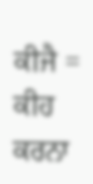ਕੀਜੈ = ਕੀਹ ਕਰਨਾ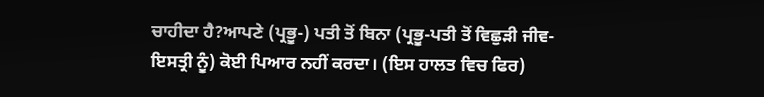ਚਾਹੀਦਾ ਹੈ?ਆਪਣੇ (ਪ੍ਰਭੂ-) ਪਤੀ ਤੋਂ ਬਿਨਾ (ਪ੍ਰਭੂ-ਪਤੀ ਤੋਂ ਵਿਛੁੜੀ ਜੀਵ-ਇਸਤ੍ਰੀ ਨੂੰ) ਕੋਈ ਪਿਆਰ ਨਹੀਂ ਕਰਦਾ। (ਇਸ ਹਾਲਤ ਵਿਚ ਫਿਰ)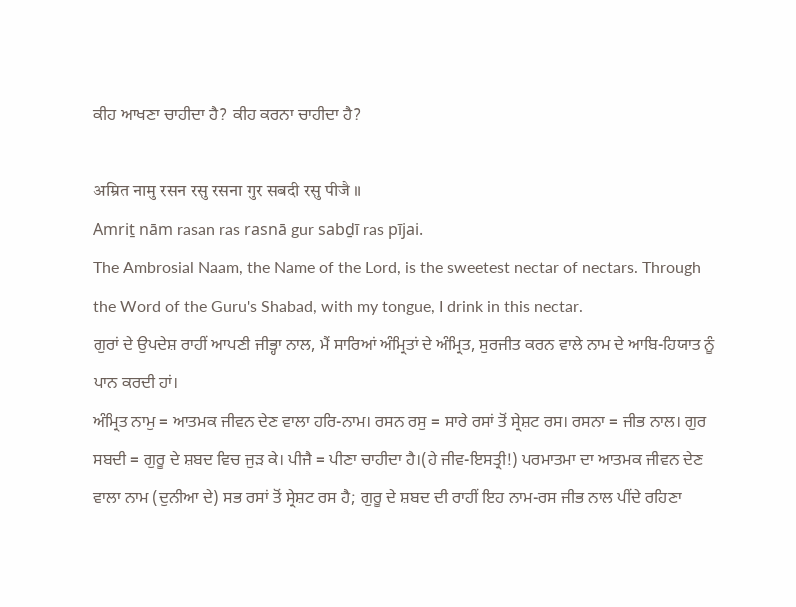ਕੀਹ ਆਖਣਾ ਚਾਹੀਦਾ ਹੈ? ਕੀਹ ਕਰਨਾ ਚਾਹੀਦਾ ਹੈ?

अम्रित नामु रसन रसु रसना गुर सबदी रसु पीजै ॥
Amriṯ nām rasan ras rasnā gur sabḏī ras pījai.
The Ambrosial Naam, the Name of the Lord, is the sweetest nectar of nectars. Through the Word of the Guru's Shabad, with my tongue, I drink in this nectar.
ਗੁਰਾਂ ਦੇ ਉਪਦੇਸ਼ ਰਾਹੀਂ ਆਪਣੀ ਜੀਭ੍ਹਾ ਨਾਲ, ਮੈਂ ਸਾਰਿਆਂ ਅੰਮ੍ਰਿਤਾਂ ਦੇ ਅੰਮ੍ਰਿਤ, ਸੁਰਜੀਤ ਕਰਨ ਵਾਲੇ ਨਾਮ ਦੇ ਆਬਿ-ਹਿਯਾਤ ਨੂੰ ਪਾਨ ਕਰਦੀ ਹਾਂ।
ਅੰਮ੍ਰਿਤ ਨਾਮੁ = ਆਤਮਕ ਜੀਵਨ ਦੇਣ ਵਾਲਾ ਹਰਿ-ਨਾਮ। ਰਸਨ ਰਸੁ = ਸਾਰੇ ਰਸਾਂ ਤੋਂ ਸ੍ਰੇਸ਼ਟ ਰਸ। ਰਸਨਾ = ਜੀਭ ਨਾਲ। ਗੁਰ ਸਬਦੀ = ਗੁਰੂ ਦੇ ਸ਼ਬਦ ਵਿਚ ਜੁੜ ਕੇ। ਪੀਜੈ = ਪੀਣਾ ਚਾਹੀਦਾ ਹੈ।(ਹੇ ਜੀਵ-ਇਸਤ੍ਰੀ!) ਪਰਮਾਤਮਾ ਦਾ ਆਤਮਕ ਜੀਵਨ ਦੇਣ ਵਾਲਾ ਨਾਮ (ਦੁਨੀਆ ਦੇ) ਸਭ ਰਸਾਂ ਤੋਂ ਸ੍ਰੇਸ਼ਟ ਰਸ ਹੈ; ਗੁਰੂ ਦੇ ਸ਼ਬਦ ਦੀ ਰਾਹੀਂ ਇਹ ਨਾਮ-ਰਸ ਜੀਭ ਨਾਲ ਪੀਂਦੇ ਰਹਿਣਾ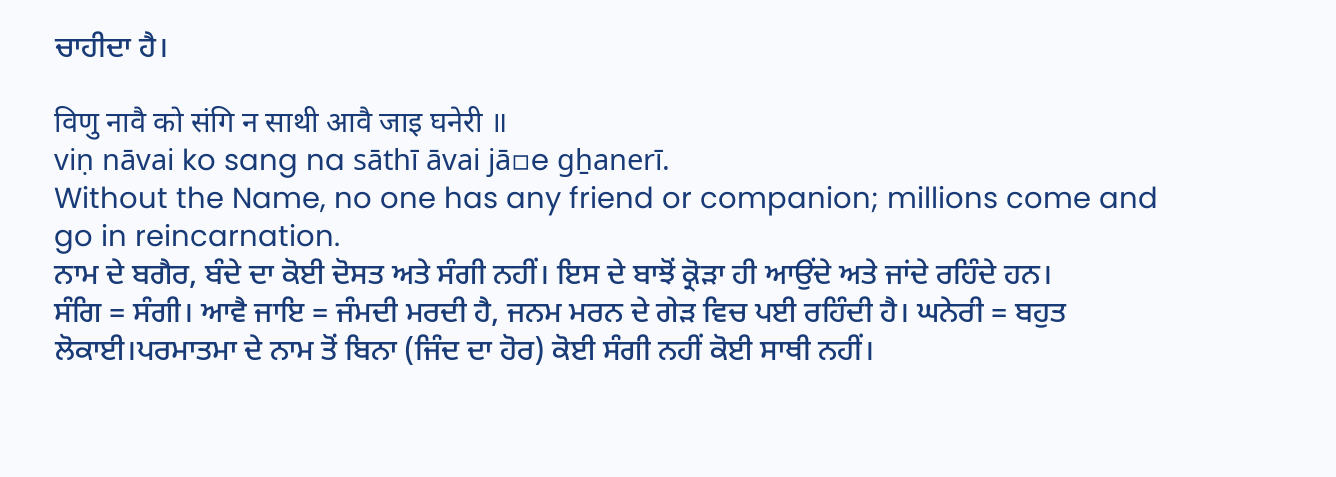ਚਾਹੀਦਾ ਹੈ।

विणु नावै को संगि न साथी आवै जाइ घनेरी ॥
viṇ nāvai ko sang na sāthī āvai jā▫e gẖanerī.
Without the Name, no one has any friend or companion; millions come and go in reincarnation.
ਨਾਮ ਦੇ ਬਗੈਰ, ਬੰਦੇ ਦਾ ਕੋਈ ਦੋਸਤ ਅਤੇ ਸੰਗੀ ਨਹੀਂ। ਇਸ ਦੇ ਬਾਝੋਂ ਕ੍ਰੋੜਾ ਹੀ ਆਉਂਦੇ ਅਤੇ ਜਾਂਦੇ ਰਹਿੰਦੇ ਹਨ।
ਸੰਗਿ = ਸੰਗੀ। ਆਵੈ ਜਾਇ = ਜੰਮਦੀ ਮਰਦੀ ਹੈ, ਜਨਮ ਮਰਨ ਦੇ ਗੇੜ ਵਿਚ ਪਈ ਰਹਿੰਦੀ ਹੈ। ਘਨੇਰੀ = ਬਹੁਤ ਲੋਕਾਈ।ਪਰਮਾਤਮਾ ਦੇ ਨਾਮ ਤੋਂ ਬਿਨਾ (ਜਿੰਦ ਦਾ ਹੋਰ) ਕੋਈ ਸੰਗੀ ਨਹੀਂ ਕੋਈ ਸਾਥੀ ਨਹੀਂ।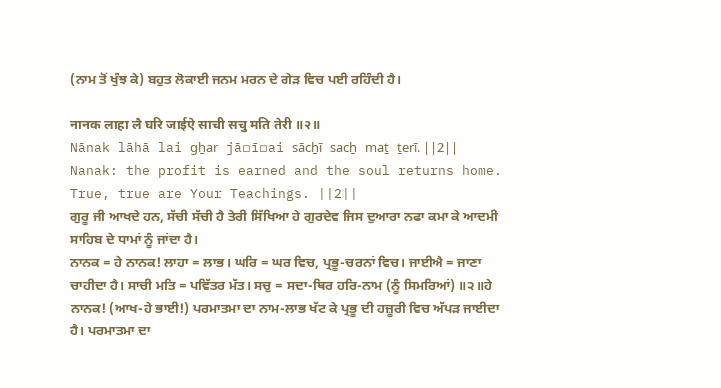(ਨਾਮ ਤੋਂ ਖੁੰਝ ਕੇ) ਬਹੁਤ ਲੋਕਾਈ ਜਨਮ ਮਰਨ ਦੇ ਗੇੜ ਵਿਚ ਪਈ ਰਹਿੰਦੀ ਹੈ।

नानक लाहा लै घरि जाईऐ साची सचु मति तेरी ॥२॥
Nānak lāhā lai gẖar jā▫ī▫ai sācẖī sacẖ maṯ ṯerī. ||2||
Nanak: the profit is earned and the soul returns home. True, true are Your Teachings. ||2||
ਗੁਰੂ ਜੀ ਆਖਦੇ ਹਨ, ਸੱਚੀ ਸੱਚੀ ਹੈ ਤੇਰੀ ਸਿੱਖਿਆ ਹੇ ਗੁਰਦੇਵ ਜਿਸ ਦੁਆਰਾ ਨਫਾ ਕਮਾ ਕੇ ਆਦਮੀ ਸਾਹਿਬ ਦੇ ਧਾਮਾਂ ਨੂੰ ਜਾਂਦਾ ਹੈ।
ਨਾਨਕ = ਹੇ ਨਾਨਕ! ਲਾਹਾ = ਲਾਭ। ਘਰਿ = ਘਰ ਵਿਚ, ਪ੍ਰਭੂ-ਚਰਨਾਂ ਵਿਚ। ਜਾਈਐ = ਜਾਣਾ ਚਾਹੀਦਾ ਹੈ। ਸਾਚੀ ਮਤਿ = ਪਵਿੱਤਰ ਮੱਤ। ਸਚੁ = ਸਦਾ-ਥਿਰ ਹਰਿ-ਨਾਮ (ਨੂੰ ਸਿਮਰਿਆਂ) ॥੨॥ਹੇ ਨਾਨਕ! (ਆਖ-ਹੇ ਭਾਈ!) ਪਰਮਾਤਮਾ ਦਾ ਨਾਮ-ਲਾਭ ਖੱਟ ਕੇ ਪ੍ਰਭੂ ਦੀ ਹਜ਼ੂਰੀ ਵਿਚ ਅੱਪੜ ਜਾਈਦਾ ਹੈ। ਪਰਮਾਤਮਾ ਦਾ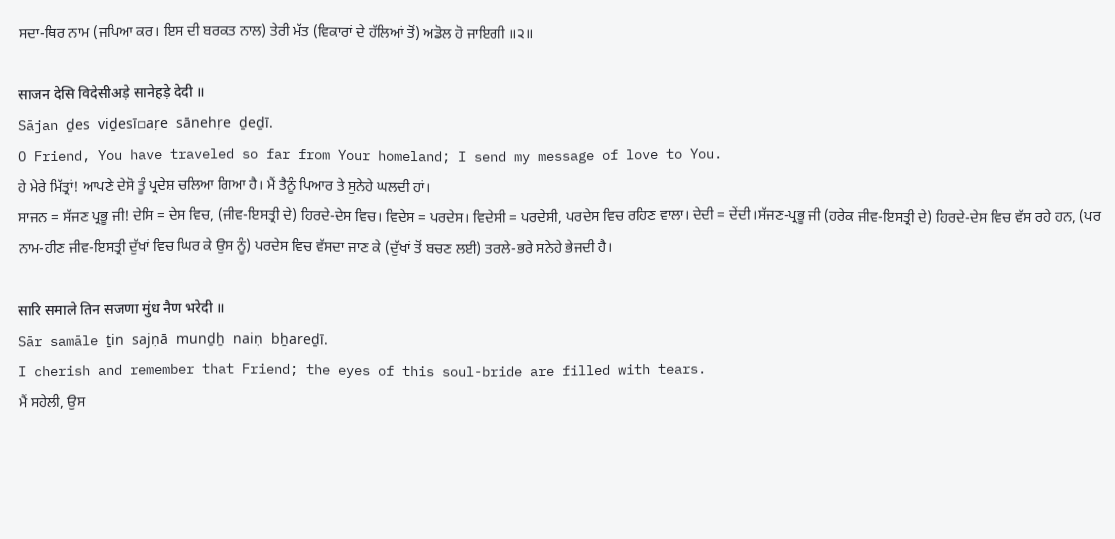ਸਦਾ-ਥਿਰ ਨਾਮ (ਜਪਿਆ ਕਰ। ਇਸ ਦੀ ਬਰਕਤ ਨਾਲ) ਤੇਰੀ ਮੱਤ (ਵਿਕਾਰਾਂ ਦੇ ਹੱਲਿਆਂ ਤੋਂ) ਅਡੋਲ ਹੋ ਜਾਇਗੀ ॥੨॥

साजन देसि विदेसीअड़े सानेहड़े देदी ॥
Sājan ḏes viḏesī▫aṛe sānehṛe ḏeḏī.
O Friend, You have traveled so far from Your homeland; I send my message of love to You.
ਹੇ ਮੇਰੇ ਮਿੱਤ੍ਰਾਂ! ਆਪਣੇ ਦੇਸੋ ਤੂੰ ਪ੍ਰਦੇਸ਼ ਚਲਿਆ ਗਿਆ ਹੈ। ਮੈਂ ਤੈਨੂੰ ਪਿਆਰ ਤੇ ਸੁਨੇਹੇ ਘਲਦੀ ਹਾਂ।
ਸਾਜਨ = ਸੱਜਣ ਪ੍ਰਭੂ ਜੀ! ਦੇਸਿ = ਦੇਸ ਵਿਚ, (ਜੀਵ-ਇਸਤ੍ਰੀ ਦੇ) ਹਿਰਦੇ-ਦੇਸ ਵਿਚ। ਵਿਦੇਸ = ਪਰਦੇਸ। ਵਿਦੇਸੀ = ਪਰਦੇਸੀ, ਪਰਦੇਸ ਵਿਚ ਰਹਿਣ ਵਾਲਾ। ਦੇਦੀ = ਦੇਂਦੀ।ਸੱਜਣ-ਪ੍ਰਭੂ ਜੀ (ਹਰੇਕ ਜੀਵ-ਇਸਤ੍ਰੀ ਦੇ) ਹਿਰਦੇ-ਦੇਸ ਵਿਚ ਵੱਸ ਰਹੇ ਹਨ, (ਪਰ ਨਾਮ-ਹੀਣ ਜੀਵ-ਇਸਤ੍ਰੀ ਦੁੱਖਾਂ ਵਿਚ ਘਿਰ ਕੇ ਉਸ ਨੂੰ) ਪਰਦੇਸ ਵਿਚ ਵੱਸਦਾ ਜਾਣ ਕੇ (ਦੁੱਖਾਂ ਤੋਂ ਬਚਣ ਲਈ) ਤਰਲੇ-ਭਰੇ ਸਨੇਹੇ ਭੇਜਦੀ ਹੈ।

सारि समाले तिन सजणा मुंध नैण भरेदी ॥
Sār samāle ṯin sajṇā munḏẖ naiṇ bẖareḏī.
I cherish and remember that Friend; the eyes of this soul-bride are filled with tears.
ਮੈਂ ਸਹੇਲੀ, ਉਸ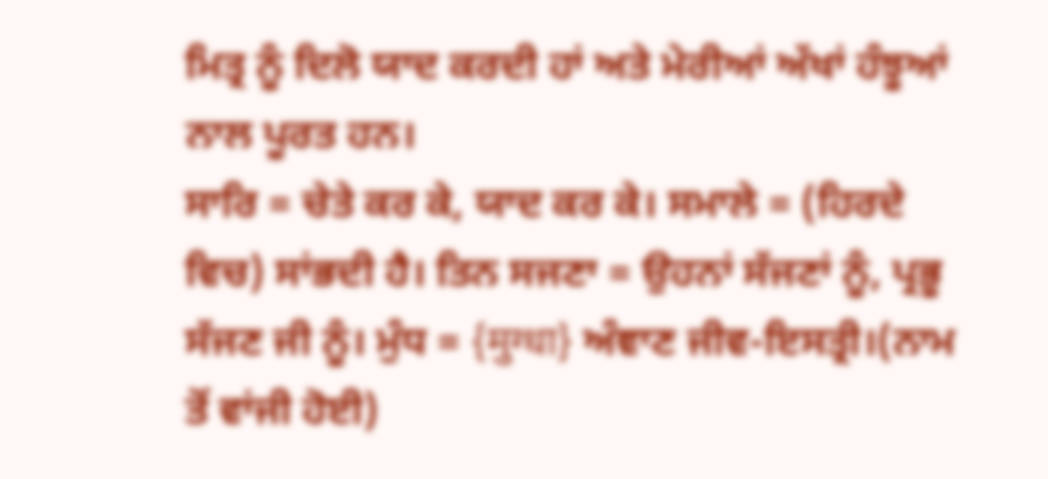ਮਿਤ੍ਰ ਨੂੰ ਦਿਲੋ ਯਾਦ ਕਰਦੀ ਹਾਂ ਅਤੇ ਮੇਰੀਆਂ ਅੱਖਾਂ ਹੰਝੂਆਂ ਨਾਲ ਪੂਰਤ ਹਨ।
ਸਾਰਿ = ਚੇਤੇ ਕਰ ਕੇ, ਯਾਦ ਕਰ ਕੇ। ਸਮਾਲੇ = (ਹਿਰਦੇ ਵਿਚ) ਸਾਂਭਦੀ ਹੈ। ਤਿਨ ਸਜਣਾ = ਉਹਨਾਂ ਸੱਜਣਾਂ ਨੂੰ, ਪ੍ਰਭੂ ਸੱਜਣ ਜੀ ਨੂੰ। ਮੁੰਧ = {मुग्धा} ਅੰਞਾਣ ਜੀਵ-ਇਸਤ੍ਰੀ।(ਨਾਮ ਤੋਂ ਵਾਂਜੀ ਹੋਈ)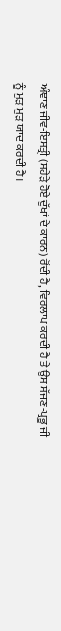ਅੰਞਾਣ ਜੀਵ-ਇਸਤ੍ਰੀ (ਸਹੇੜੇ ਹੋਏ ਦੁੱਖਾਂ ਦੇ ਕਾਰਨ) ਰੋਂਦੀ ਹੈ, ਵਿਰਲਾਪ ਕਰਦੀ ਹੈ ਤੇ ਉਸ ਸੱਜਣ-ਪ੍ਰਭੂ ਜੀ ਨੂੰ ਮੁੜ ਮੁੜ ਯਾਦ ਕਰਦੀ ਹੈ।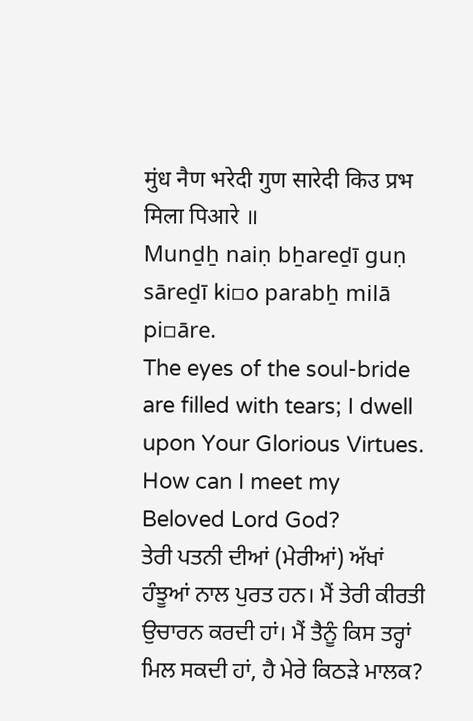मुंध नैण भरेदी गुण सारेदी किउ प्रभ मिला पिआरे ॥
Munḏẖ naiṇ bẖareḏī guṇ sāreḏī ki▫o parabẖ milā pi▫āre.
The eyes of the soul-bride are filled with tears; I dwell upon Your Glorious Virtues. How can I meet my Beloved Lord God?
ਤੇਰੀ ਪਤਨੀ ਦੀਆਂ (ਮੇਰੀਆਂ) ਅੱਖਾਂ ਹੰਝੂਆਂ ਨਾਲ ਪੁਰਤ ਹਨ। ਮੈਂ ਤੇਰੀ ਕੀਰਤੀ ਉਚਾਰਨ ਕਰਦੀ ਹਾਂ। ਮੈਂ ਤੈਨੂੰ ਕਿਸ ਤਰ੍ਹਾਂ ਮਿਲ ਸਕਦੀ ਹਾਂ, ਹੈ ਮੇਰੇ ਕਿਠੜੇ ਮਾਲਕ?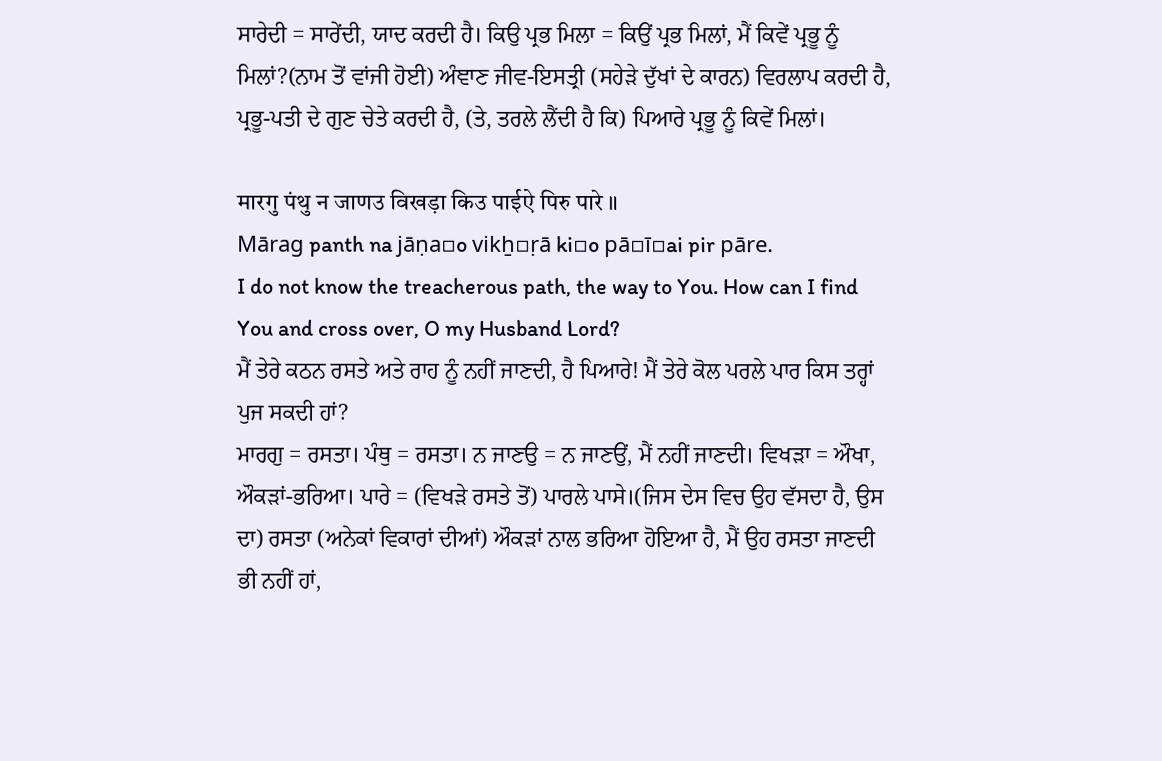ਸਾਰੇਦੀ = ਸਾਰੇਂਦੀ, ਯਾਦ ਕਰਦੀ ਹੈ। ਕਿਉ ਪ੍ਰਭ ਮਿਲਾ = ਕਿਉਂ ਪ੍ਰਭ ਮਿਲਾਂ, ਮੈਂ ਕਿਵੇਂ ਪ੍ਰਭੂ ਨੂੰ ਮਿਲਾਂ?(ਨਾਮ ਤੋਂ ਵਾਂਜੀ ਹੋਈ) ਅੰਞਾਣ ਜੀਵ-ਇਸਤ੍ਰੀ (ਸਹੇੜੇ ਦੁੱਖਾਂ ਦੇ ਕਾਰਨ) ਵਿਰਲਾਪ ਕਰਦੀ ਹੈ, ਪ੍ਰਭੂ-ਪਤੀ ਦੇ ਗੁਣ ਚੇਤੇ ਕਰਦੀ ਹੈ, (ਤੇ, ਤਰਲੇ ਲੈਂਦੀ ਹੈ ਕਿ) ਪਿਆਰੇ ਪ੍ਰਭੂ ਨੂੰ ਕਿਵੇਂ ਮਿਲਾਂ।

मारगु पंथु न जाणउ विखड़ा किउ पाईऐ पिरु पारे ॥
Mārag panth na jāṇa▫o vikẖ▫ṛā ki▫o pā▫ī▫ai pir pāre.
I do not know the treacherous path, the way to You. How can I find You and cross over, O my Husband Lord?
ਮੈਂ ਤੇਰੇ ਕਠਨ ਰਸਤੇ ਅਤੇ ਰਾਹ ਨੂੰ ਨਹੀਂ ਜਾਣਦੀ, ਹੈ ਪਿਆਰੇ! ਮੈਂ ਤੇਰੇ ਕੋਲ ਪਰਲੇ ਪਾਰ ਕਿਸ ਤਰ੍ਹਾਂ ਪੁਜ ਸਕਦੀ ਹਾਂ?
ਮਾਰਗੁ = ਰਸਤਾ। ਪੰਥੁ = ਰਸਤਾ। ਨ ਜਾਣਉ = ਨ ਜਾਣਉਂ, ਮੈਂ ਨਹੀਂ ਜਾਣਦੀ। ਵਿਖੜਾ = ਔਖਾ, ਔਕੜਾਂ-ਭਰਿਆ। ਪਾਰੇ = (ਵਿਖੜੇ ਰਸਤੇ ਤੋਂ) ਪਾਰਲੇ ਪਾਸੇ।(ਜਿਸ ਦੇਸ ਵਿਚ ਉਹ ਵੱਸਦਾ ਹੈ, ਉਸ ਦਾ) ਰਸਤਾ (ਅਨੇਕਾਂ ਵਿਕਾਰਾਂ ਦੀਆਂ) ਔਕੜਾਂ ਨਾਲ ਭਰਿਆ ਹੋਇਆ ਹੈ, ਮੈਂ ਉਹ ਰਸਤਾ ਜਾਣਦੀ ਭੀ ਨਹੀਂ ਹਾਂ,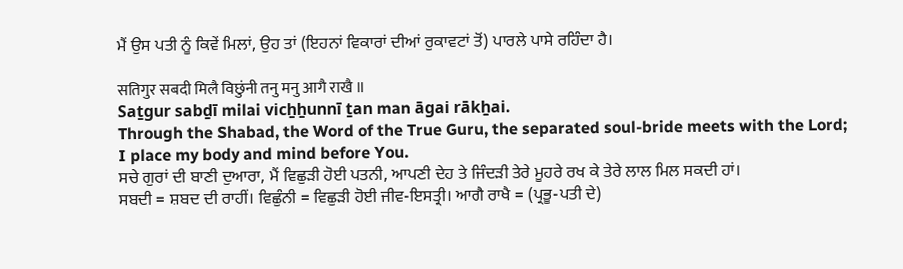ਮੈਂ ਉਸ ਪਤੀ ਨੂੰ ਕਿਵੇਂ ਮਿਲਾਂ, ਉਹ ਤਾਂ (ਇਹਨਾਂ ਵਿਕਾਰਾਂ ਦੀਆਂ ਰੁਕਾਵਟਾਂ ਤੋਂ) ਪਾਰਲੇ ਪਾਸੇ ਰਹਿੰਦਾ ਹੈ।

सतिगुर सबदी मिलै विछुंनी तनु मनु आगै राखै ॥
Saṯgur sabḏī milai vicẖẖunnī ṯan man āgai rākẖai.
Through the Shabad, the Word of the True Guru, the separated soul-bride meets with the Lord; I place my body and mind before You.
ਸਚੇ ਗੁਰਾਂ ਦੀ ਬਾਣੀ ਦੁਆਰਾ, ਮੈਂ ਵਿਛੁੜੀ ਹੋਈ ਪਤਨੀ, ਆਪਣੀ ਦੇਹ ਤੇ ਜਿੰਦੜੀ ਤੇਰੇ ਮੂਹਰੇ ਰਖ ਕੇ ਤੇਰੇ ਲਾਲ ਮਿਲ ਸਕਦੀ ਹਾਂ।
ਸਬਦੀ = ਸ਼ਬਦ ਦੀ ਰਾਹੀਂ। ਵਿਛੁੰਨੀ = ਵਿਛੁੜੀ ਹੋਈ ਜੀਵ-ਇਸਤ੍ਰੀ। ਆਗੈ ਰਾਖੈ = (ਪ੍ਰਭੂ-ਪਤੀ ਦੇ)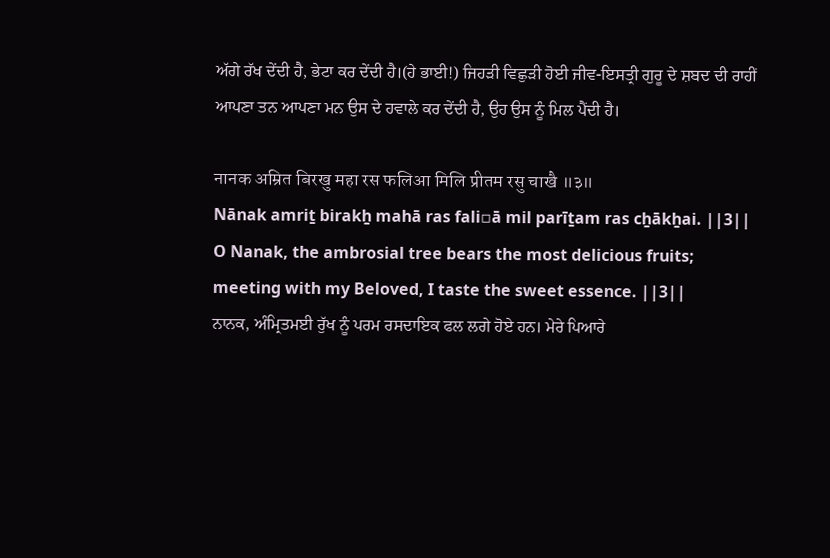ਅੱਗੇ ਰੱਖ ਦੇਂਦੀ ਹੈ, ਭੇਟਾ ਕਰ ਦੇਂਦੀ ਹੈ।(ਹੇ ਭਾਈ!) ਜਿਹੜੀ ਵਿਛੁੜੀ ਹੋਈ ਜੀਵ-ਇਸਤ੍ਰੀ ਗੁਰੂ ਦੇ ਸ਼ਬਦ ਦੀ ਰਾਹੀਂ ਆਪਣਾ ਤਨ ਆਪਣਾ ਮਨ ਉਸ ਦੇ ਹਵਾਲੇ ਕਰ ਦੇਂਦੀ ਹੈ, ਉਹ ਉਸ ਨੂੰ ਮਿਲ ਪੈਂਦੀ ਹੈ।

नानक अम्रित बिरखु महा रस फलिआ मिलि प्रीतम रसु चाखै ॥३॥
Nānak amriṯ birakẖ mahā ras fali▫ā mil parīṯam ras cẖākẖai. ||3||
O Nanak, the ambrosial tree bears the most delicious fruits; meeting with my Beloved, I taste the sweet essence. ||3||
ਨਾਨਕ, ਅੰਮ੍ਰਿਤਮਈ ਰੁੱਖ ਨੂੰ ਪਰਮ ਰਸਦਾਇਕ ਫਲ ਲਗੇ ਹੋਏ ਹਨ। ਮੇਰੇ ਪਿਆਰੇ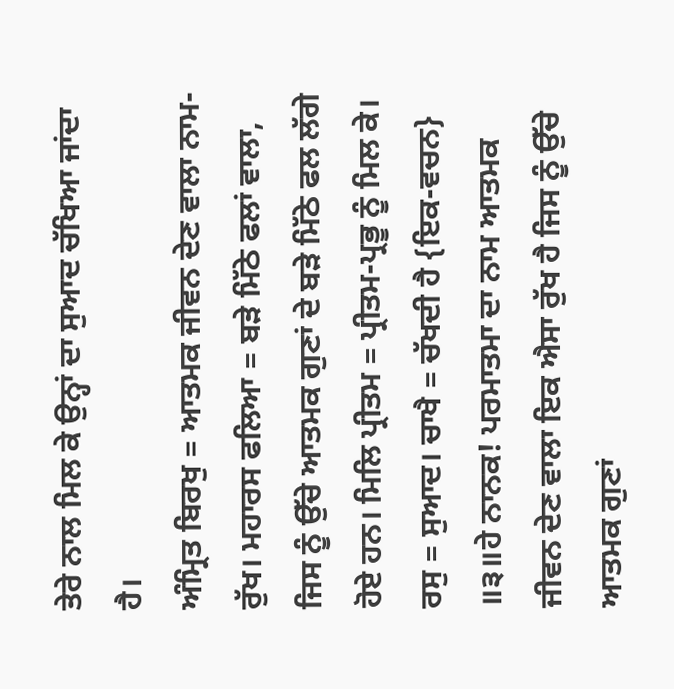ਤੇਰੇ ਨਾਲ ਮਿਲ ਕੇ ਉਨ੍ਹਾਂ ਦਾ ਸੁਆਦ ਚੱਖਿਆ ਜਾਂਦਾ ਹੈ।
ਅੰਮ੍ਰਿਤ ਬਿਰਖੁ = ਆਤਮਕ ਜੀਵਨ ਦੇਣ ਵਾਲਾ ਨਾਮ-ਰੁੱਖ। ਮਹਾਰਸ ਫਲਿਆ = ਬੜੇ ਮਿੱਠੇ ਫਲਾਂ ਵਾਲਾ, ਜਿਸ ਨੂੰ ਉੱਚੇ ਆਤਮਕ ਗੁਣਾਂ ਦੇ ਬੜੇ ਮਿੱਠੇ ਫਲ ਲੱਗੇ ਹੋਏ ਹਨ। ਮਿਲਿ ਪ੍ਰੀਤਮ = ਪ੍ਰੀਤਮ-ਪ੍ਰਭੂ ਨੂੰ ਮਿਲ ਕੇ। ਰਸੁ = ਸੁਆਦ। ਚਾਖੈ = ਚੱਖਦੀ ਹੈ {ਇਕ-ਵਚਨ} ॥੩॥ਹੇ ਨਾਨਕ! ਪਰਮਾਤਮਾ ਦਾ ਨਾਮ ਆਤਮਕ ਜੀਵਨ ਦੇਣ ਵਾਲਾ ਇਕ ਐਸਾ ਰੁੱਖ ਹੈ ਜਿਸ ਨੂੰ ਉੱਚੇ ਆਤਮਕ ਗੁਣਾਂ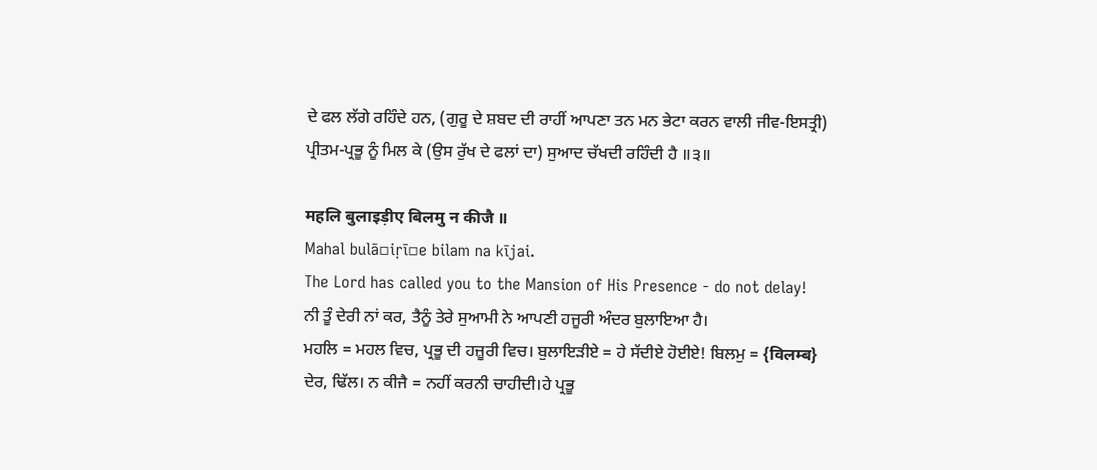ਦੇ ਫਲ ਲੱਗੇ ਰਹਿੰਦੇ ਹਨ, (ਗੁਰੂ ਦੇ ਸ਼ਬਦ ਦੀ ਰਾਹੀਂ ਆਪਣਾ ਤਨ ਮਨ ਭੇਟਾ ਕਰਨ ਵਾਲੀ ਜੀਵ-ਇਸਤ੍ਰੀ) ਪ੍ਰੀਤਮ-ਪ੍ਰਭੂ ਨੂੰ ਮਿਲ ਕੇ (ਉਸ ਰੁੱਖ ਦੇ ਫਲਾਂ ਦਾ) ਸੁਆਦ ਚੱਖਦੀ ਰਹਿੰਦੀ ਹੈ ॥੩॥

महलि बुलाइड़ीए बिलमु न कीजै ॥
Mahal bulā▫iṛī▫e bilam na kījai.
The Lord has called you to the Mansion of His Presence - do not delay!
ਨੀ ਤੂੰ ਦੇਰੀ ਨਾਂ ਕਰ, ਤੈਨੂੰ ਤੇਰੇ ਸੁਆਮੀ ਨੇ ਆਪਣੀ ਹਜੂਰੀ ਅੰਦਰ ਬੁਲਾਇਆ ਹੈ।
ਮਹਲਿ = ਮਹਲ ਵਿਚ, ਪ੍ਰਭੂ ਦੀ ਹਜ਼ੂਰੀ ਵਿਚ। ਬੁਲਾਇੜੀਏ = ਹੇ ਸੱਦੀਏ ਹੋਈਏ! ਬਿਲਮੁ = {विलम्ब} ਦੇਰ, ਢਿੱਲ। ਨ ਕੀਜੈ = ਨਹੀਂ ਕਰਨੀ ਚਾਹੀਦੀ।ਹੇ ਪ੍ਰਭੂ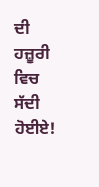ਦੀ ਹਜ਼ੂਰੀ ਵਿਚ ਸੱਦੀ ਹੋਈਏ!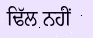ਢਿੱਲ ਨਹੀਂ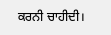ਕਰਨੀ ਚਾਹੀਦੀ।